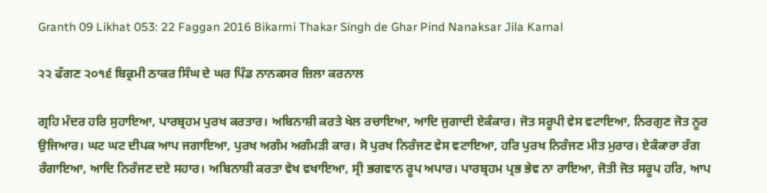Granth 09 Likhat 053: 22 Faggan 2016 Bikarmi Thakar Singh de Ghar Pind Nanaksar Jila Karnal

੨੨ ਫੱਗਣ ੨੦੧੬ ਬਿਕ੍ਰਮੀ ਠਾਕਰ ਸਿੰਘ ਦੇ ਘਰ ਪਿੰਡ ਨਾਨਕਸਰ ਜ਼ਿਲਾ ਕਰਨਾਲ

ਗ੍ਰਹਿ ਮੰਦਰ ਹਰਿ ਸੁਹਾਇਆ, ਪਾਰਬ੍ਰਹਮ ਪੁਰਖ ਕਰਤਾਰ। ਅਬਿਨਾਸ਼ੀ ਕਰਤੇ ਖੇਲ ਰਚਾਇਆ, ਆਦਿ ਜੁਗਾਦੀ ਏਕੰਕਾਰ। ਜੋਤ ਸਰੂਪੀ ਵੇਸ ਵਟਾਇਆ, ਨਿਰਗੁਣ ਜੋਤ ਨੂਰ ਉਜਿਆਰ। ਘਟ ਘਟ ਦੀਪਕ ਆਪ ਜਗਾਇਆ, ਪੁਰਖ ਅਗੰਮ ਅਗੰਮੜੀ ਕਾਰ। ਸੋ ਪੁਰਖ ਨਿਰੰਜਣ ਵੇਸ ਵਟਾਇਆ, ਹਰਿ ਪੁਰਖ ਨਿਰੰਜਣ ਮੀਤ ਮੁਰਾਰ। ਏਕੰਕਾਰਾ ਰੰਗ ਰੰਗਾਇਆ, ਆਦਿ ਨਿਰੰਜਣ ਦਏ ਸਹਾਰ। ਅਬਿਨਾਸ਼ੀ ਕਰਤਾ ਵੇਖ ਵਖਾਇਆ, ਸ੍ਰੀ ਭਗਵਾਨ ਰੂਪ ਅਪਾਰ। ਪਾਰਬ੍ਰਹਮ ਪ੍ਰਭ ਭੇਵ ਨਾ ਰਾਇਆ, ਜੋਤੀ ਜੋਤ ਸਰੂਪ ਹਰਿ, ਆਪ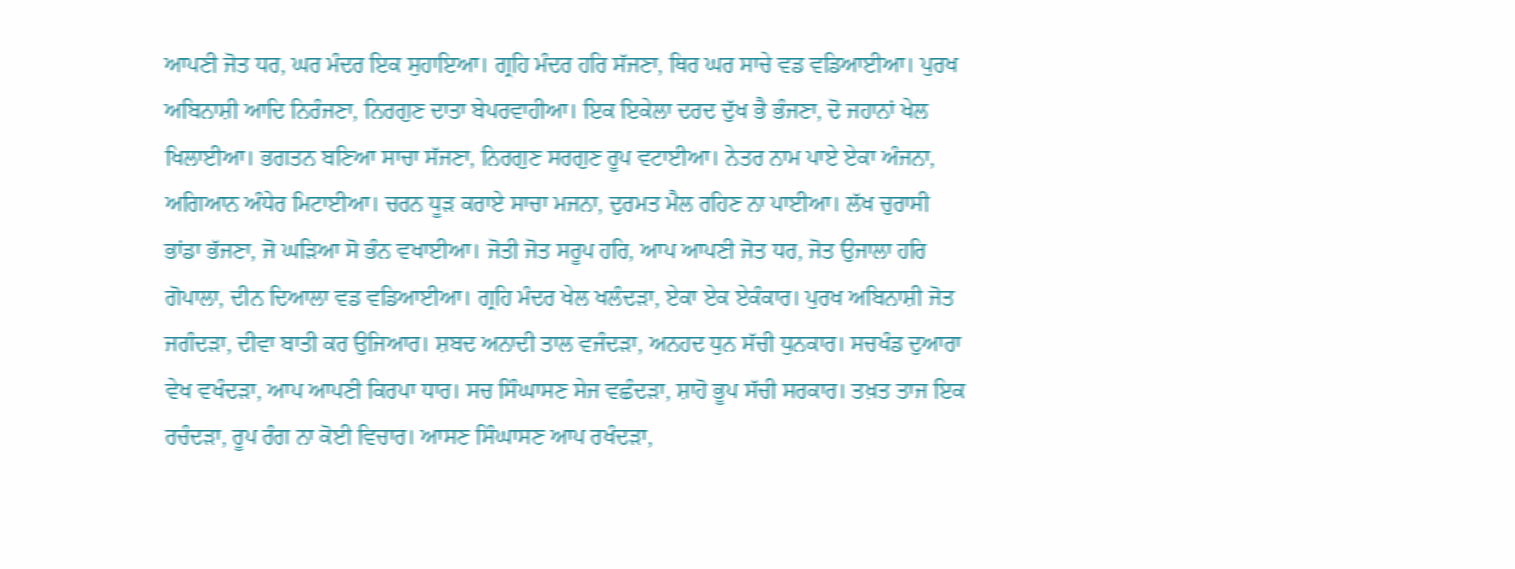ਆਪਣੀ ਜੋਤ ਧਰ, ਘਰ ਮੰਦਰ ਇਕ ਸੁਹਾਇਆ। ਗ੍ਰਹਿ ਮੰਦਰ ਹਰਿ ਸੱਜਣਾ, ਥਿਰ ਘਰ ਸਾਚੇ ਵਡ ਵਡਿਆਈਆ। ਪੁਰਖ ਅਬਿਨਾਸ਼ੀ ਆਦਿ ਨਿਰੰਜਣਾ, ਨਿਰਗੁਣ ਦਾਤਾ ਬੇਪਰਵਾਹੀਆ। ਇਕ ਇਕੇਲਾ ਦਰਦ ਦੁੱਖ ਭੈ ਭੰਜਣਾ, ਦੋ ਜਹਾਨਾਂ ਖੇਲ ਖਿਲਾਈਆ। ਭਗਤਨ ਬਣਿਆ ਸਾਚਾ ਸੱਜਣਾ, ਨਿਰਗੁਣ ਸਰਗੁਣ ਰੂਪ ਵਟਾਈਆ। ਨੇਤਰ ਨਾਮ ਪਾਏ ਏਕਾ ਅੰਜਨਾ, ਅਗਿਆਨ ਅੰਧੇਰ ਮਿਟਾਈਆ। ਚਰਨ ਧੂੜ ਕਰਾਏ ਸਾਚਾ ਮਜਨਾ, ਦੁਰਮਤ ਮੈਲ ਰਹਿਣ ਨਾ ਪਾਈਆ। ਲੱਖ ਚੁਰਾਸੀ ਭਾਂਡਾ ਭੱਜਣਾ, ਜੋ ਘੜਿਆ ਸੋ ਭੰਨ ਵਖਾਈਆ। ਜੋਤੀ ਜੋਤ ਸਰੂਪ ਹਰਿ, ਆਪ ਆਪਣੀ ਜੋਤ ਧਰ, ਜੋਤ ਉਜਾਲਾ ਹਰਿ ਗੋਪਾਲਾ, ਦੀਨ ਦਿਆਲਾ ਵਡ ਵਡਿਆਈਆ। ਗ੍ਰਹਿ ਮੰਦਰ ਖੇਲ ਖਲੰਦੜਾ, ਏਕਾ ਏਕ ਏਕੰਕਾਰ। ਪੁਰਖ ਅਬਿਨਾਸ਼ੀ ਜੋਤ ਜਗੰਦੜਾ, ਦੀਵਾ ਬਾਤੀ ਕਰ ਉਜਿਆਰ। ਸ਼ਬਦ ਅਨਾਦੀ ਤਾਲ ਵਜੰਦੜਾ, ਅਨਹਦ ਧੁਨ ਸੱਚੀ ਧੁਨਕਾਰ। ਸਚਖੰਡ ਦੁਆਰਾ ਵੇਖ ਵਖੰਦੜਾ, ਆਪ ਆਪਣੀ ਕਿਰਪਾ ਧਾਰ। ਸਚ ਸਿੰਘਾਸਣ ਸੇਜ ਵਛੰਦੜਾ, ਸ਼ਾਹੋ ਭੂਪ ਸੱਚੀ ਸਰਕਾਰ। ਤਖ਼ਤ ਤਾਜ ਇਕ ਰਚੰਦੜਾ, ਰੂਪ ਰੰਗ ਨਾ ਕੋਈ ਵਿਚਾਰ। ਆਸਣ ਸਿੰਘਾਸਣ ਆਪ ਰਖੰਦੜਾ,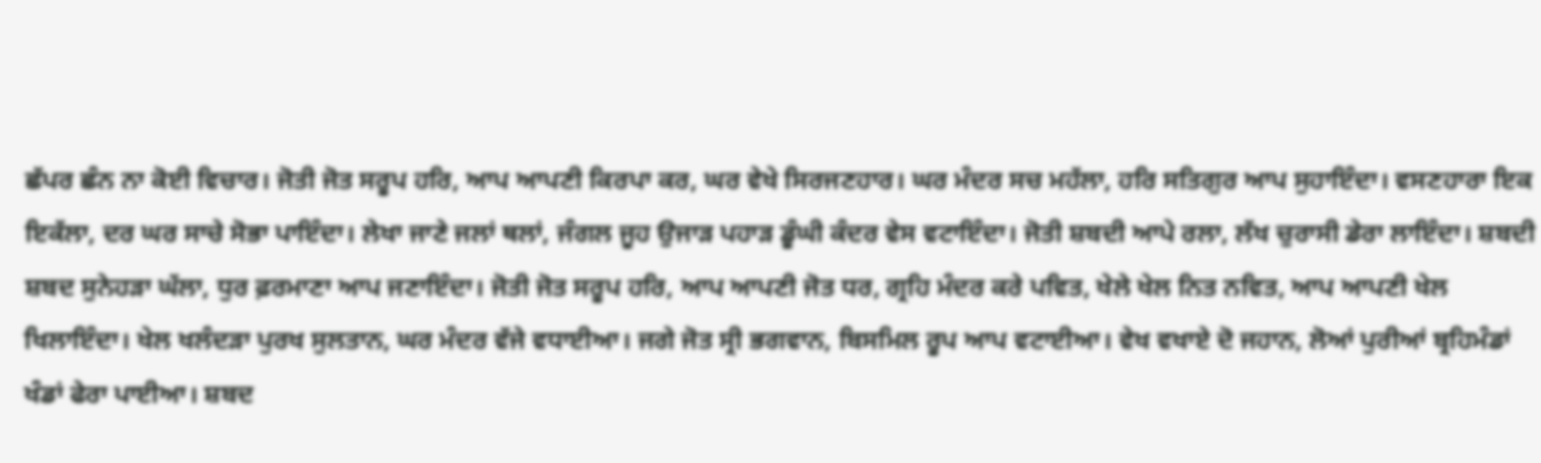ਛੱਪਰ ਛੰਨ ਨਾ ਕੋਈ ਵਿਚਾਰ। ਜੋਤੀ ਜੋਤ ਸਰੂਪ ਹਰਿ, ਆਪ ਆਪਣੀ ਕਿਰਪਾ ਕਰ, ਘਰ ਵੇਖੇ ਸਿਰਜਣਹਾਰ। ਘਰ ਮੰਦਰ ਸਚ ਮਹੱਲਾ, ਹਰਿ ਸਤਿਗੁਰ ਆਪ ਸੁਹਾਇੰਦਾ। ਵਸਣਹਾਰਾ ਇਕ ਇਕੱਲਾ, ਦਰ ਘਰ ਸਾਚੇ ਸੋਭਾ ਪਾਇੰਦਾ। ਲੇਖਾ ਜਾਣੇ ਜਲਾਂ ਥਲਾਂ, ਜੰਗਲ ਜੂਹ ਉਜਾੜ ਪਹਾੜ ਡੂੰਘੀ ਕੰਦਰ ਵੇਸ ਵਟਾਇੰਦਾ। ਜੋਤੀ ਸ਼ਬਦੀ ਆਪੇ ਰਲਾ, ਲੱਖ ਚੁਰਾਸੀ ਡੇਰਾ ਲਾਇੰਦਾ। ਸ਼ਬਦੀ ਸ਼ਬਦ ਸੁਨੇਹੜਾ ਘੱਲਾ, ਧੁਰ ਫ਼ਰਮਾਣਾ ਆਪ ਜਣਾਇੰਦਾ। ਜੋਤੀ ਜੋਤ ਸਰੂਪ ਹਰਿ, ਆਪ ਆਪਣੀ ਜੋਤ ਧਰ, ਗ੍ਰਹਿ ਮੰਦਰ ਕਰੇ ਪਵਿਤ, ਖੇਲੇ ਖੇਲ ਨਿਤ ਨਵਿਤ, ਆਪ ਆਪਣੀ ਖੇਲ ਖਿਲਾਇੰਦਾ। ਖੇਲ ਖਲੰਦੜਾ ਪੁਰਖ ਸੁਲਤਾਨ, ਘਰ ਮੰਦਰ ਵੱਜੇ ਵਧਾਈਆ। ਜਗੇ ਜੋਤ ਸ੍ਰੀ ਭਗਵਾਨ, ਬਿਸਮਿਲ ਰੂਪ ਆਪ ਵਟਾਈਆ। ਵੇਖ ਵਖਾਏ ਦੋ ਜਹਾਨ, ਲੋਆਂ ਪੁਰੀਆਂ ਬ੍ਰਹਿਮੰਡਾਂ ਖੰਡਾਂ ਫੇਰਾ ਪਾਈਆ। ਸ਼ਬਦ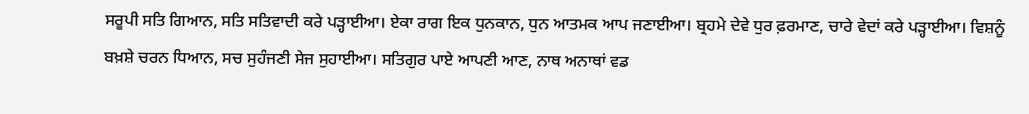ਸਰੂਪੀ ਸਤਿ ਗਿਆਨ, ਸਤਿ ਸਤਿਵਾਦੀ ਕਰੇ ਪੜ੍ਹਾਈਆ। ਏਕਾ ਰਾਗ ਇਕ ਧੁਨਕਾਨ, ਧੁਨ ਆਤਮਕ ਆਪ ਜਣਾਈਆ। ਬ੍ਰਹਮੇ ਦੇਵੇ ਧੁਰ ਫ਼ਰਮਾਣ, ਚਾਰੇ ਵੇਦਾਂ ਕਰੇ ਪੜ੍ਹਾਈਆ। ਵਿਸ਼ਨੂੰ ਬਖ਼ਸ਼ੇ ਚਰਨ ਧਿਆਨ, ਸਚ ਸੁਹੰਜਣੀ ਸੇਜ ਸੁਹਾਈਆ। ਸਤਿਗੁਰ ਪਾਏ ਆਪਣੀ ਆਣ, ਨਾਥ ਅਨਾਥਾਂ ਵਡ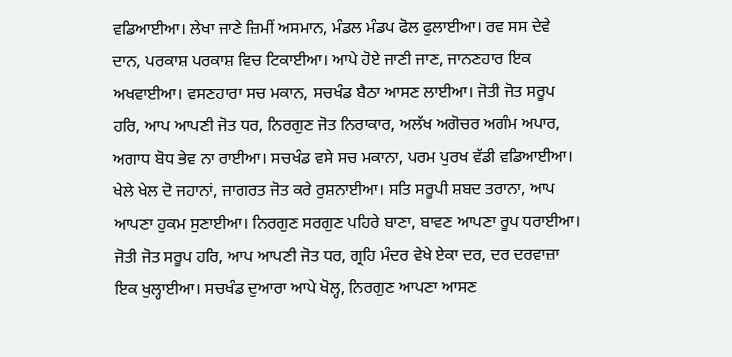ਵਡਿਆਈਆ। ਲੇਖਾ ਜਾਣੇ ਜ਼ਿਮੀਂ ਅਸਮਾਨ, ਮੰਡਲ ਮੰਡਪ ਫੋਲ ਫੁਲਾਈਆ। ਰਵ ਸਸ ਦੇਵੇ ਦਾਨ, ਪਰਕਾਸ਼ ਪਰਕਾਸ਼ ਵਿਚ ਟਿਕਾਈਆ। ਆਪੇ ਹੋਏ ਜਾਣੀ ਜਾਣ, ਜਾਨਣਹਾਰ ਇਕ ਅਖਵਾਈਆ। ਵਸਣਹਾਰਾ ਸਚ ਮਕਾਨ, ਸਚਖੰਡ ਬੈਠਾ ਆਸਣ ਲਾਈਆ। ਜੋਤੀ ਜੋਤ ਸਰੂਪ ਹਰਿ, ਆਪ ਆਪਣੀ ਜੋਤ ਧਰ, ਨਿਰਗੁਣ ਜੋਤ ਨਿਰਾਕਾਰ, ਅਲੱਖ ਅਗੋਚਰ ਅਗੰਮ ਅਪਾਰ, ਅਗਾਧ ਬੋਧ ਭੇਵ ਨਾ ਰਾਈਆ। ਸਚਖੰਡ ਵਸੇ ਸਚ ਮਕਾਨਾ, ਪਰਮ ਪੁਰਖ ਵੱਡੀ ਵਡਿਆਈਆ। ਖੇਲੇ ਖੇਲ ਦੋ ਜਹਾਨਾਂ, ਜਾਗਰਤ ਜੋਤ ਕਰੇ ਰੁਸ਼ਨਾਈਆ। ਸਤਿ ਸਰੂਪੀ ਸ਼ਬਦ ਤਰਾਨਾ, ਆਪ ਆਪਣਾ ਹੁਕਮ ਸੁਣਾਈਆ। ਨਿਰਗੁਣ ਸਰਗੁਣ ਪਹਿਰੇ ਬਾਣਾ, ਬਾਵਣ ਆਪਣਾ ਰੂਪ ਧਰਾਈਆ। ਜੋਤੀ ਜੋਤ ਸਰੂਪ ਹਰਿ, ਆਪ ਆਪਣੀ ਜੋਤ ਧਰ, ਗ੍ਰਹਿ ਮੰਦਰ ਵੇਖੇ ਏਕਾ ਦਰ, ਦਰ ਦਰਵਾਜ਼ਾ ਇਕ ਖੁਲ੍ਹਾਈਆ। ਸਚਖੰਡ ਦੁਆਰਾ ਆਪੇ ਖੋਲ੍ਹ, ਨਿਰਗੁਣ ਆਪਣਾ ਆਸਣ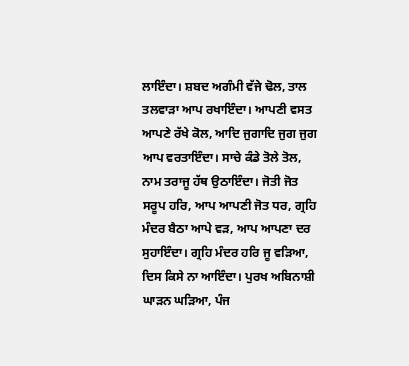ਲਾਇੰਦਾ। ਸ਼ਬਦ ਅਗੰਮੀ ਵੱਜੇ ਢੋਲ, ਤਾਲ ਤਲਵਾੜਾ ਆਪ ਰਖਾਇੰਦਾ। ਆਪਣੀ ਵਸਤ ਆਪਣੇ ਰੱਖੇ ਕੋਲ, ਆਦਿ ਜੁਗਾਦਿ ਜੁਗ ਜੁਗ ਆਪ ਵਰਤਾਇੰਦਾ। ਸਾਚੇ ਕੰਡੇ ਤੋਲੇ ਤੋਲ, ਨਾਮ ਤਰਾਜੂ ਹੱਥ ਉਠਾਇੰਦਾ। ਜੋਤੀ ਜੋਤ ਸਰੂਪ ਹਰਿ, ਆਪ ਆਪਣੀ ਜੋਤ ਧਰ, ਗ੍ਰਹਿ ਮੰਦਰ ਬੈਠਾ ਆਪੇ ਵੜ, ਆਪ ਆਪਣਾ ਦਰ ਸੁਹਾਇੰਦਾ। ਗ੍ਰਹਿ ਮੰਦਰ ਹਰਿ ਜੂ ਵੜਿਆ, ਦਿਸ ਕਿਸੇ ਨਾ ਆਇੰਦਾ। ਪੁਰਖ ਅਬਿਨਾਸ਼ੀ ਘਾੜਨ ਘੜਿਆ, ਪੰਜ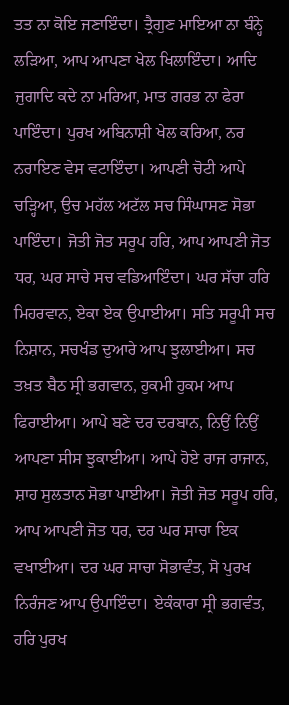ਤਤ ਨਾ ਕੋਇ ਜਣਾਇੰਦਾ। ਤ੍ਰੈਗੁਣ ਮਾਇਆ ਨਾ ਬੰਨ੍ਹੇ ਲੜਿਆ, ਆਪ ਆਪਣਾ ਖੇਲ ਖਿਲਾਇੰਦਾ। ਆਦਿ ਜੁਗਾਦਿ ਕਦੇ ਨਾ ਮਰਿਆ, ਮਾਤ ਗਰਭ ਨਾ ਫੇਰਾ ਪਾਇੰਦਾ। ਪੁਰਖ ਅਬਿਨਾਸ਼ੀ ਖੇਲ ਕਰਿਆ, ਨਰ ਨਰਾਇਣ ਵੇਸ ਵਟਾਇੰਦਾ। ਆਪਣੀ ਚੋਟੀ ਆਪੇ ਚੜ੍ਹਿਆ, ਉਚ ਮਹੱਲ ਅਟੱਲ ਸਚ ਸਿੰਘਾਸਣ ਸੋਭਾ ਪਾਇੰਦਾ। ਜੋਤੀ ਜੋਤ ਸਰੂਪ ਹਰਿ, ਆਪ ਆਪਣੀ ਜੋਤ ਧਰ, ਘਰ ਸਾਚੇ ਸਚ ਵਡਿਆਇੰਦਾ। ਘਰ ਸੱਚਾ ਹਰਿ ਮਿਹਰਵਾਨ, ਏਕਾ ਏਕ ਉਪਾਈਆ। ਸਤਿ ਸਰੂਪੀ ਸਚ ਨਿਸ਼ਾਨ, ਸਚਖੰਡ ਦੁਆਰੇ ਆਪ ਝੁਲਾਈਆ। ਸਚ ਤਖ਼ਤ ਬੈਠ ਸ੍ਰੀ ਭਗਵਾਨ, ਹੁਕਮੀ ਹੁਕਮ ਆਪ ਫਿਰਾਈਆ। ਆਪੇ ਬਣੇ ਦਰ ਦਰਬਾਨ, ਨਿਉਂ ਨਿਉਂ ਆਪਣਾ ਸੀਸ ਝੁਕਾਈਆ। ਆਪੇ ਹੋਏ ਰਾਜ ਰਾਜਾਨ, ਸ਼ਾਹ ਸੁਲਤਾਨ ਸੋਭਾ ਪਾਈਆ। ਜੋਤੀ ਜੋਤ ਸਰੂਪ ਹਰਿ, ਆਪ ਆਪਣੀ ਜੋਤ ਧਰ, ਦਰ ਘਰ ਸਾਚਾ ਇਕ ਵਖਾਈਆ। ਦਰ ਘਰ ਸਾਚਾ ਸੋਭਾਵੰਤ, ਸੋ ਪੁਰਖ ਨਿਰੰਜਣ ਆਪ ਉਪਾਇੰਦਾ। ਏਕੰਕਾਰਾ ਸ੍ਰੀ ਭਗਵੰਤ, ਹਰਿ ਪੁਰਖ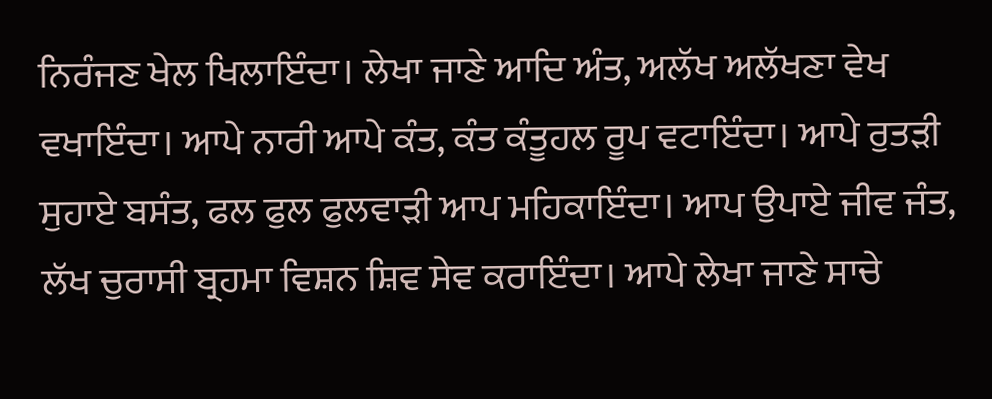ਨਿਰੰਜਣ ਖੇਲ ਖਿਲਾਇੰਦਾ। ਲੇਖਾ ਜਾਣੇ ਆਦਿ ਅੰਤ, ਅਲੱਖ ਅਲੱਖਣਾ ਵੇਖ ਵਖਾਇੰਦਾ। ਆਪੇ ਨਾਰੀ ਆਪੇ ਕੰਤ, ਕੰਤ ਕੰਤੂਹਲ ਰੂਪ ਵਟਾਇੰਦਾ। ਆਪੇ ਰੁਤੜੀ ਸੁਹਾਏ ਬਸੰਤ, ਫਲ ਫੁਲ ਫੁਲਵਾੜੀ ਆਪ ਮਹਿਕਾਇੰਦਾ। ਆਪ ਉਪਾਏ ਜੀਵ ਜੰਤ, ਲੱਖ ਚੁਰਾਸੀ ਬ੍ਰਹਮਾ ਵਿਸ਼ਨ ਸ਼ਿਵ ਸੇਵ ਕਰਾਇੰਦਾ। ਆਪੇ ਲੇਖਾ ਜਾਣੇ ਸਾਚੇ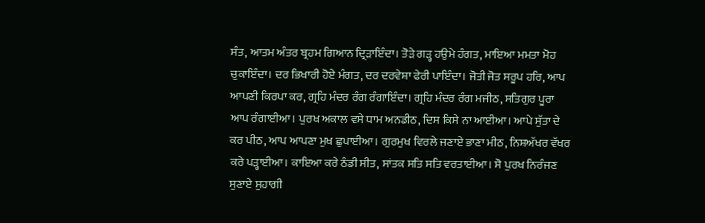ਸੰਤ, ਆਤਮ ਅੰਤਰ ਬ੍ਰਹਮ ਗਿਆਨ ਦ੍ਰਿੜਾਇੰਦਾ। ਤੋੜੇ ਗੜ੍ਹ ਹਉਮੇ ਹੰਗਤ, ਮਾਇਆ ਮਮਤਾ ਮੋਹ ਚੁਕਾਇੰਦਾ। ਦਰ ਭਿਖਾਰੀ ਹੋਏ ਮੰਗਤ, ਦਰ ਦਰਵੇਸ਼ਾ ਫੇਰੀ ਪਾਇੰਦਾ। ਜੋਤੀ ਜੋਤ ਸਰੂਪ ਹਰਿ, ਆਪ ਆਪਣੀ ਕਿਰਪਾ ਕਰ, ਗ੍ਰਹਿ ਮੰਦਰ ਰੰਗ ਰੰਗਾਇੰਦਾ। ਗ੍ਰਹਿ ਮੰਦਰ ਰੰਗ ਮਜੀਠ, ਸਤਿਗੁਰ ਪੂਰਾ ਆਪ ਰੰਗਾਈਆ। ਪੁਰਖ ਅਕਾਲ ਵਸੇ ਧਾਮ ਅਨਡੀਠ, ਦਿਸ ਕਿਸੇ ਨਾ ਆਈਆ। ਆਪੇ ਸੁੱਤਾ ਦੇ ਕਰ ਪੀਠ, ਆਪ ਆਪਣਾ ਮੁਖ ਛੁਪਾਈਆ। ਗੁਰਮੁਖ ਵਿਰਲੇ ਜਣਾਏ ਭਾਣਾ ਮੀਠ, ਨਿਸ਼ਅੱਖਰ ਵੱਖਰ ਕਰੇ ਪੜ੍ਹਾਈਆ। ਕਾਇਆ ਕਰੇ ਠੰਡੀ ਸੀਤ, ਸਾਂਤਕ ਸਤਿ ਸਤਿ ਵਰਤਾਈਆ। ਸੋ ਪੁਰਖ ਨਿਰੰਜਣ ਸੁਣਾਏ ਸੁਹਾਗੀ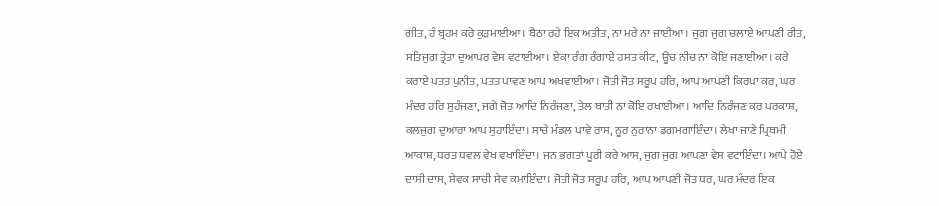ਗੀਤ, ਹੰ ਬ੍ਰਹਮ ਕਰੇ ਕੁੜਮਾਈਆ। ਬੈਠਾ ਰਹੇ ਇਕ ਅਤੀਤ, ਨਾ ਮਰੇ ਨਾ ਜਾਈਆ। ਜੁਗ ਜੁਗ ਚਲਾਏ ਆਪਣੀ ਰੀਤ, ਸਤਿਜੁਗ ਤ੍ਰੇਤਾ ਦੁਆਪਰ ਵੇਸ ਵਟਾਈਆ। ਏਕਾ ਰੰਗ ਰੰਗਾਏ ਹਸਤ ਕੀਟ, ਊਚ ਨੀਚ ਨਾ ਕੋਇ ਜਣਾਈਆ। ਕਰੇ ਕਰਾਏ ਪਤਤ ਪੁਨੀਤ, ਪਤਤ ਪਾਵਣ ਆਪ ਅਖਵਾਈਆ। ਜੋਤੀ ਜੋਤ ਸਰੂਪ ਹਰਿ, ਆਪ ਆਪਣੀ ਕਿਰਪਾ ਕਰ, ਘਰ ਮੰਦਰ ਹਰਿ ਸੁਹੰਜਣਾ, ਜਗੇ ਜੋਤ ਆਦਿ ਨਿਰੰਜਣਾ, ਤੇਲ ਬਾਤੀ ਨਾ ਕੋਇ ਰਖਾਈਆ। ਆਦਿ ਨਿਰੰਜਣ ਕਰ ਪਰਕਾਸ਼, ਕਲਜੁਗ ਦੁਆਰਾ ਆਪ ਸੁਹਾਇੰਦਾ। ਸਾਚੇ ਮੰਡਲ ਪਾਵੇ ਰਾਸ, ਨੂਰ ਨੁਰਾਨਾ ਡਗਮਗਾਇੰਦਾ। ਲੇਖਾ ਜਾਣੇ ਪ੍ਰਿਥਮੀ ਆਕਾਸ਼, ਧਰਤ ਧਵਲ ਵੇਖ ਵਖਾਇੰਦਾ। ਜਨ ਭਗਤਾਂ ਪੂਰੀ ਕਰੇ ਆਸ, ਜੁਗ ਜੁਗ ਆਪਣਾ ਵੇਸ ਵਟਾਇੰਦਾ। ਆਪੇ ਹੋਏ ਦਾਸੀ ਦਾਸ, ਸੇਵਕ ਸਾਚੀ ਸੇਵ ਕਮਾਇੰਦਾ। ਜੋਤੀ ਜੋਤ ਸਰੂਪ ਹਰਿ, ਆਪ ਆਪਣੀ ਜੋਤ ਧਰ, ਘਰ ਮੰਦਰ ਇਕ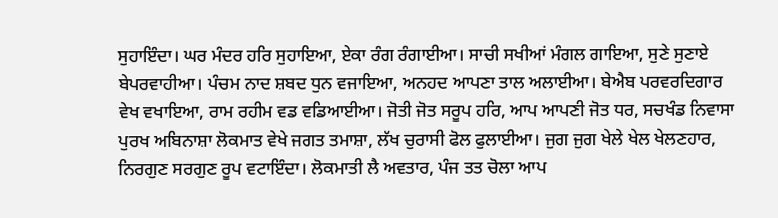ਸੁਹਾਇੰਦਾ। ਘਰ ਮੰਦਰ ਹਰਿ ਸੁਹਾਇਆ, ਏਕਾ ਰੰਗ ਰੰਗਾਈਆ। ਸਾਚੀ ਸਖੀਆਂ ਮੰਗਲ ਗਾਇਆ, ਸੁਣੇ ਸੁਣਾਏ ਬੇਪਰਵਾਹੀਆ। ਪੰਚਮ ਨਾਦ ਸ਼ਬਦ ਧੁਨ ਵਜਾਇਆ, ਅਨਹਦ ਆਪਣਾ ਤਾਲ ਅਲਾਈਆ। ਬੇਐਬ ਪਰਵਰਦਿਗਾਰ ਵੇਖ ਵਖਾਇਆ, ਰਾਮ ਰਹੀਮ ਵਡ ਵਡਿਆਈਆ। ਜੋਤੀ ਜੋਤ ਸਰੂਪ ਹਰਿ, ਆਪ ਆਪਣੀ ਜੋਤ ਧਰ, ਸਚਖੰਡ ਨਿਵਾਸਾ ਪੁਰਖ ਅਬਿਨਾਸ਼ਾ ਲੋਕਮਾਤ ਵੇਖੇ ਜਗਤ ਤਮਾਸ਼ਾ, ਲੱਖ ਚੁਰਾਸੀ ਫੋਲ ਫੁਲਾਈਆ। ਜੁਗ ਜੁਗ ਖੇਲੇ ਖੇਲ ਖੇਲਣਹਾਰ, ਨਿਰਗੁਣ ਸਰਗੁਣ ਰੂਪ ਵਟਾਇੰਦਾ। ਲੋਕਮਾਤੀ ਲੈ ਅਵਤਾਰ, ਪੰਜ ਤਤ ਚੋਲਾ ਆਪ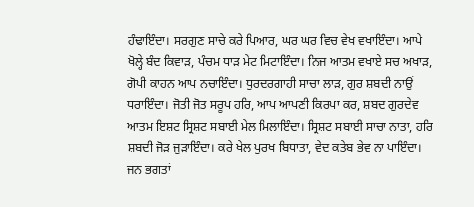ਹੰਢਾਇੰਦਾ। ਸਰਗੁਣ ਸਾਚੇ ਕਰੇ ਪਿਆਰ, ਘਰ ਘਰ ਵਿਚ ਵੇਖ ਵਖਾਇੰਦਾ। ਆਪੇ ਖੋਲ੍ਹੇ ਬੰਦ ਕਿਵਾੜ, ਪੰਚਮ ਧਾੜ ਮੇਟ ਮਿਟਾਇੰਦਾ। ਨਿਜ ਆਤਮ ਵਖਾਏ ਸਚ ਅਖਾੜ, ਗੋਪੀ ਕਾਹਨ ਆਪ ਨਚਾਇੰਦਾ। ਧੁਰਦਰਗਾਹੀ ਸਾਚਾ ਲਾੜ, ਗੁਰ ਸ਼ਬਦੀ ਨਾਉਂ ਧਰਾਇੰਦਾ। ਜੋਤੀ ਜੋਤ ਸਰੂਪ ਹਰਿ, ਆਪ ਆਪਣੀ ਕਿਰਪਾ ਕਰ, ਸ਼ਬਦ ਗੁਰਦੇਵ ਆਤਮ ਇਸ਼ਟ ਸ੍ਰਿਸ਼ਟ ਸਬਾਈ ਮੇਲ ਮਿਲਾਇੰਦਾ। ਸ੍ਰਿਸ਼ਟ ਸਬਾਈ ਸਾਚਾ ਨਾਤਾ, ਹਰਿ ਸ਼ਬਦੀ ਜੋੜ ਜੁੜਾਇੰਦਾ। ਕਰੇ ਖੇਲ ਪੁਰਖ ਬਿਧਾਤਾ, ਵੇਦ ਕਤੇਬ ਭੇਵ ਨਾ ਪਾਇੰਦਾ। ਜਨ ਭਗਤਾਂ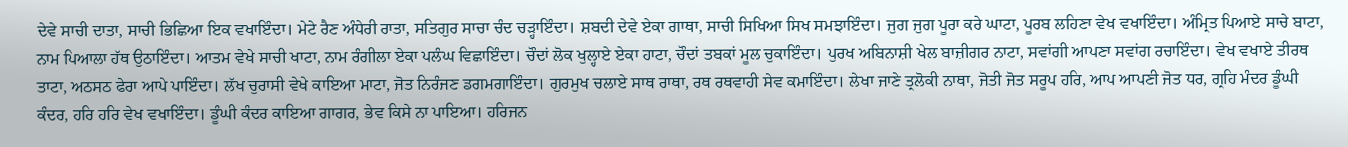ਦੇਵੇ ਸਾਚੀ ਦਾਤਾ, ਸਾਚੀ ਭਿਛਿਆ ਇਕ ਵਖਾਇੰਦਾ। ਮੇਟੇ ਰੈਣ ਅੰਧੇਰੀ ਰਾਤਾ, ਸਤਿਗੁਰ ਸਾਚਾ ਚੰਦ ਚੜ੍ਹਾਇੰਦਾ। ਸ਼ਬਦੀ ਦੇਵੇ ਏਕਾ ਗਾਥਾ, ਸਾਚੀ ਸਿਖਿਆ ਸਿਖ ਸਮਝਾਇੰਦਾ। ਜੁਗ ਜੁਗ ਪੂਰਾ ਕਰੇ ਘਾਟਾ, ਪੂਰਬ ਲਹਿਣਾ ਵੇਖ ਵਖਾਇੰਦਾ। ਅੰਮ੍ਰਿਤ ਪਿਆਏ ਸਾਚੇ ਬਾਟਾ, ਨਾਮ ਪਿਆਲਾ ਹੱਥ ਉਠਾਇੰਦਾ। ਆਤਮ ਵੇਖੇ ਸਾਚੀ ਖਾਟਾ, ਨਾਮ ਰੰਗੀਲਾ ਏਕਾ ਪਲੰਘ ਵਿਛਾਇੰਦਾ। ਚੌਦਾਂ ਲੋਕ ਖੁਲ੍ਹਾਏ ਏਕਾ ਹਾਟਾ, ਚੌਦਾਂ ਤਬਕਾਂ ਮੂਲ ਚੁਕਾਇੰਦਾ। ਪੁਰਖ ਅਬਿਨਾਸ਼ੀ ਖੇਲ ਬਾਜ਼ੀਗਰ ਨਾਟਾ, ਸਵਾਂਗੀ ਆਪਣਾ ਸਵਾਂਗ ਰਚਾਇੰਦਾ। ਵੇਖ ਵਖਾਏ ਤੀਰਥ ਤਾਟਾ, ਅਠਸਠ ਫੇਰਾ ਆਪੇ ਪਾਇੰਦਾ। ਲੱਖ ਚੁਰਾਸੀ ਵੇਖੇ ਕਾਇਆ ਮਾਟਾ, ਜੋਤ ਨਿਰੰਜਣ ਡਗਮਗਾਇੰਦਾ। ਗੁਰਮੁਖ ਚਲਾਏ ਸਾਥ ਰਾਥਾ, ਰਥ ਰਥਵਾਹੀ ਸੇਵ ਕਮਾਇੰਦਾ। ਲੇਖਾ ਜਾਣੇ ਤ੍ਰਲੋਕੀ ਨਾਥਾ, ਜੋਤੀ ਜੋਤ ਸਰੂਪ ਹਰਿ, ਆਪ ਆਪਣੀ ਜੋਤ ਧਰ, ਗ੍ਰਹਿ ਮੰਦਰ ਡੂੰਘੀ ਕੰਦਰ, ਹਰਿ ਹਰਿ ਵੇਖ ਵਖਾਇੰਦਾ। ਡੂੰਘੀ ਕੰਦਰ ਕਾਇਆ ਗਾਗਰ, ਭੇਵ ਕਿਸੇ ਨਾ ਪਾਇਆ। ਹਰਿਜਨ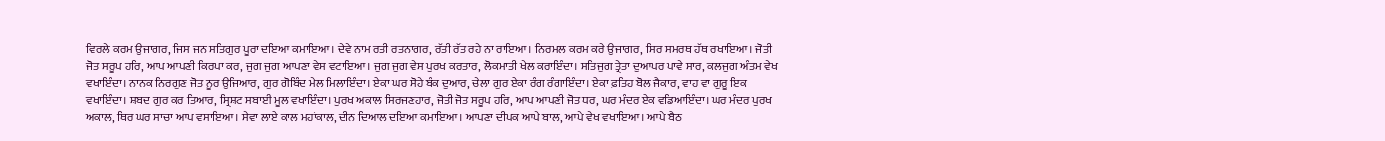ਵਿਰਲੇ ਕਰਮ ਉਜਾਗਰ, ਜਿਸ ਜਨ ਸਤਿਗੁਰ ਪੂਰਾ ਦਇਆ ਕਮਾਇਆ। ਦੇਵੇ ਨਾਮ ਰਤੀ ਰਤਨਾਗਰ, ਰੱਤੀ ਰੱਤ ਰਹੇ ਨਾ ਰਾਇਆ। ਨਿਰਮਲ ਕਰਮ ਕਰੇ ਉਜਾਗਰ, ਸਿਰ ਸਮਰਥ ਹੱਥ ਰਖਾਇਆ। ਜੋਤੀ ਜੋਤ ਸਰੂਪ ਹਰਿ, ਆਪ ਆਪਣੀ ਕਿਰਪਾ ਕਰ, ਜੁਗ ਜੁਗ ਆਪਣਾ ਵੇਸ ਵਟਾਇਆ। ਜੁਗ ਜੁਗ ਵੇਸ ਪੁਰਖ ਕਰਤਾਰ, ਲੋਕਮਾਤੀ ਖੇਲ ਕਰਾਇੰਦਾ। ਸਤਿਜੁਗ ਤ੍ਰੇਤਾ ਦੁਆਪਰ ਪਾਵੇ ਸਾਰ, ਕਲਜੁਗ ਅੰਤਮ ਵੇਖ ਵਖਾਇੰਦਾ। ਨਾਨਕ ਨਿਰਗੁਣ ਜੋਤ ਨੂਰ ਉਜਿਆਰ, ਗੁਰ ਗੋਬਿੰਦ ਮੇਲ ਮਿਲਾਇੰਦਾ। ਏਕਾ ਘਰ ਸੋਹੇ ਬੰਕ ਦੁਆਰ, ਚੇਲਾ ਗੁਰ ਏਕਾ ਰੰਗ ਰੰਗਾਇੰਦਾ। ਏਕਾ ਫ਼ਤਿਹ ਬੋਲ ਜੈਕਾਰ, ਵਾਹ ਵਾ ਗੁਰੂ ਇਕ ਵਖਾਇੰਦਾ। ਸ਼ਬਦ ਗੁਰ ਕਰ ਤਿਆਰ, ਸ੍ਰਿਸ਼ਟ ਸਬਾਈ ਮੂਲ ਵਖਾਇੰਦਾ। ਪੁਰਖ ਅਕਾਲ ਸਿਰਜਣਹਾਰ, ਜੋਤੀ ਜੋਤ ਸਰੂਪ ਹਰਿ, ਆਪ ਆਪਣੀ ਜੋਤ ਧਰ, ਘਰ ਮੰਦਰ ਏਕ ਵਡਿਆਇੰਦਾ। ਘਰ ਮੰਦਰ ਪੁਰਖ ਅਕਾਲ, ਥਿਰ ਘਰ ਸਾਚਾ ਆਪ ਵਸਾਇਆ। ਸੇਵਾ ਲਾਏ ਕਾਲ ਮਹਾਂਕਾਲ, ਦੀਨ ਦਿਆਲ ਦਇਆ ਕਮਾਇਆ। ਆਪਣਾ ਦੀਪਕ ਆਪੇ ਬਾਲ, ਆਪੇ ਵੇਖ ਵਖਾਇਆ। ਆਪੇ ਬੈਠ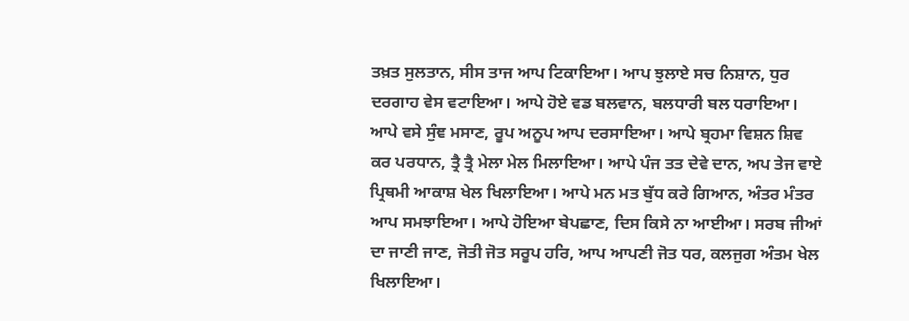ਤਖ਼ਤ ਸੁਲਤਾਨ, ਸੀਸ ਤਾਜ ਆਪ ਟਿਕਾਇਆ। ਆਪ ਝੁਲਾਏ ਸਚ ਨਿਸ਼ਾਨ, ਧੁਰ ਦਰਗਾਹ ਵੇਸ ਵਟਾਇਆ। ਆਪੇ ਹੋਏ ਵਡ ਬਲਵਾਨ, ਬਲਧਾਰੀ ਬਲ ਧਰਾਇਆ। ਆਪੇ ਵਸੇ ਸੁੰਞ ਮਸਾਣ, ਰੂਪ ਅਨੂਪ ਆਪ ਦਰਸਾਇਆ। ਆਪੇ ਬ੍ਰਹਮਾ ਵਿਸ਼ਨ ਸ਼ਿਵ ਕਰ ਪਰਧਾਨ, ਤ੍ਰੈ ਤ੍ਰੈ ਮੇਲਾ ਮੇਲ ਮਿਲਾਇਆ। ਆਪੇ ਪੰਜ ਤਤ ਦੇਵੇ ਦਾਨ, ਅਪ ਤੇਜ ਵਾਏ ਪ੍ਰਿਥਮੀ ਆਕਾਸ਼ ਖੇਲ ਖਿਲਾਇਆ। ਆਪੇ ਮਨ ਮਤ ਬੁੱਧ ਕਰੇ ਗਿਆਨ, ਅੰਤਰ ਮੰਤਰ ਆਪ ਸਮਝਾਇਆ। ਆਪੇ ਹੋਇਆ ਬੇਪਛਾਣ, ਦਿਸ ਕਿਸੇ ਨਾ ਆਈਆ। ਸਰਬ ਜੀਆਂ ਦਾ ਜਾਣੀ ਜਾਣ, ਜੋਤੀ ਜੋਤ ਸਰੂਪ ਹਰਿ, ਆਪ ਆਪਣੀ ਜੋਤ ਧਰ, ਕਲਜੁਗ ਅੰਤਮ ਖੇਲ ਖਿਲਾਇਆ।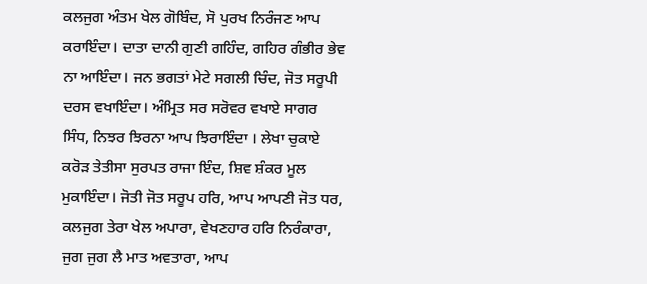ਕਲਜੁਗ ਅੰਤਮ ਖੇਲ ਗੋਬਿੰਦ, ਸੋ ਪੁਰਖ ਨਿਰੰਜਣ ਆਪ ਕਰਾਇੰਦਾ। ਦਾਤਾ ਦਾਨੀ ਗੁਣੀ ਗਹਿੰਦ, ਗਹਿਰ ਗੰਭੀਰ ਭੇਵ ਨਾ ਆਇੰਦਾ। ਜਨ ਭਗਤਾਂ ਮੇਟੇ ਸਗਲੀ ਚਿੰਦ, ਜੋਤ ਸਰੂਪੀ ਦਰਸ ਵਖਾਇੰਦਾ। ਅੰਮ੍ਰਿਤ ਸਰ ਸਰੋਵਰ ਵਖਾਏ ਸਾਗਰ ਸਿੰਧ, ਨਿਝਰ ਝਿਰਨਾ ਆਪ ਝਿਰਾਇੰਦਾ । ਲੇਖਾ ਚੁਕਾਏ ਕਰੋੜ ਤੇਤੀਸਾ ਸੁਰਪਤ ਰਾਜਾ ਇੰਦ, ਸ਼ਿਵ ਸ਼ੰਕਰ ਮੂਲ ਮੁਕਾਇੰਦਾ। ਜੋਤੀ ਜੋਤ ਸਰੂਪ ਹਰਿ, ਆਪ ਆਪਣੀ ਜੋਤ ਧਰ, ਕਲਜੁਗ ਤੇਰਾ ਖੇਲ ਅਪਾਰਾ, ਵੇਖਣਹਾਰ ਹਰਿ ਨਿਰੰਕਾਰਾ, ਜੁਗ ਜੁਗ ਲੈ ਮਾਤ ਅਵਤਾਰਾ, ਆਪ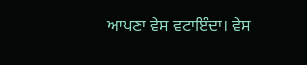ਆਪਣਾ ਵੇਸ ਵਟਾਇੰਦਾ। ਵੇਸ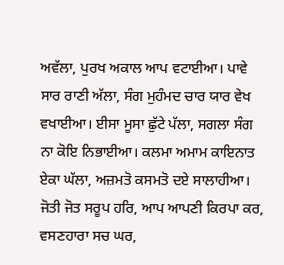ਅਵੱਲਾ, ਪੁਰਖ ਅਕਾਲ ਆਪ ਵਟਾਈਆ। ਪਾਵੇ ਸਾਰ ਰਾਣੀ ਅੱਲਾ, ਸੰਗ ਮੁਹੰਮਦ ਚਾਰ ਯਾਰ ਵੇਖ ਵਖਾਈਆ। ਈਸਾ ਮੂਸਾ ਛੁੱਟੇ ਪੱਲਾ, ਸਗਲਾ ਸੰਗ ਨਾ ਕੋਇ ਨਿਭਾਈਆ। ਕਲਮਾ ਅਮਾਮ ਕਾਇਨਾਤ ਏਕਾ ਘੱਲਾ, ਅਜ਼ਮਤੋ ਕਸਮਤੋ ਦਏ ਸਾਲਾਹੀਆ। ਜੋਤੀ ਜੋਤ ਸਰੂਪ ਹਰਿ, ਆਪ ਆਪਣੀ ਕਿਰਪਾ ਕਰ, ਵਸਣਹਾਰਾ ਸਚ ਘਰ,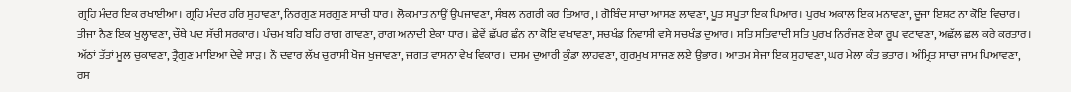ਗ੍ਰਹਿ ਮੰਦਰ ਇਕ ਰਖਾਈਆ। ਗ੍ਰਹਿ ਮੰਦਰ ਹਰਿ ਸੁਹਾਵਣਾ, ਨਿਰਗੁਣ ਸਰਗੁਣ ਸਾਚੀ ਧਾਰ। ਲੋਕਮਾਤ ਨਾਉਂ ਉਪਜਾਵਣਾ, ਸੰਬਲ ਨਗਰੀ ਕਰ ਤਿਆਰ,। ਗੋਬਿੰਦ ਸਾਚਾ ਆਸਣ ਲਾਵਣਾ, ਪੂਤ ਸਪੂਤਾ ਇਕ ਪਿਆਰ। ਪੁਰਖ ਅਕਾਲ ਇਕ ਮਨਾਵਣਾ, ਦੂਜਾ ਇਸ਼ਟ ਨਾ ਕੋਇ ਵਿਚਾਰ। ਤੀਜਾ ਨੈਣ ਇਕ ਖੁਲ੍ਹਾਵਣਾ, ਚੌਥੇ ਪਦ ਸੱਚੀ ਸਰਕਾਰ। ਪੰਚਮ ਬਹਿ ਬਹਿ ਰਾਗ ਗਾਵਣਾ, ਰਾਗ ਅਨਾਦੀ ਏਕਾ ਧਾਰ। ਛੇਵੇਂ ਛੱਪਰ ਛੰਨ ਨਾ ਕੋਇ ਵਖਾਵਣਾ, ਸਚਖੰਡ ਨਿਵਾਸੀ ਵਸੇ ਸਚਖੰਡ ਦੁਆਰ। ਸਤਿ ਸਤਿਵਾਦੀ ਸਤਿ ਪੁਰਖ ਨਿਰੰਜਣ ਏਕਾ ਰੂਪ ਵਟਾਵਣਾ, ਅਛੱਲ ਛਲ ਕਰੇ ਕਰਤਾਰ। ਅੱਠਾਂ ਤੱਤਾਂ ਮੂਲ ਚੁਕਾਵਣਾ, ਤ੍ਰੈਗੁਣ ਮਾਇਆ ਦੇਵੇ ਸਾੜ। ਨੌ ਦਵਾਰ ਲੱਖ ਚੁਰਾਸੀ ਖੋਜ ਖੁਜਾਵਣਾ, ਜਗਤ ਵਾਸਨਾ ਵੇਖ ਵਿਕਾਰ। ਦਸਮ ਦੁਆਰੀ ਕੁੰਡਾ ਲਾਹਵਣਾ, ਗੁਰਮੁਖ ਸਾਜਣ ਲਏ ਉਭਾਰ। ਆਤਮ ਸੇਜਾ ਇਕ ਸੁਹਾਵਣਾ, ਘਰ ਮੇਲਾ ਕੰਤ ਭਤਾਰ। ਅੰਮ੍ਰਿਤ ਸਾਚਾ ਜਾਮ ਪਿਆਵਣਾ, ਰਸ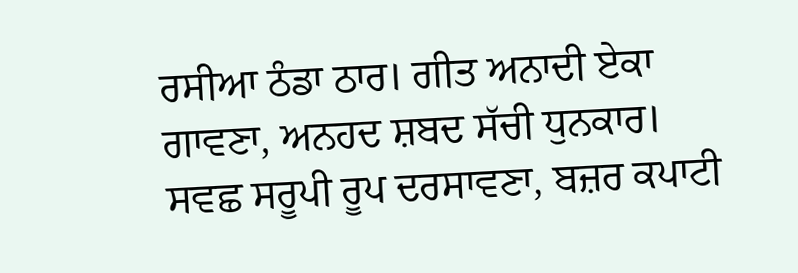ਰਸੀਆ ਠੰਡਾ ਠਾਰ। ਗੀਤ ਅਨਾਦੀ ਏਕਾ ਗਾਵਣਾ, ਅਨਹਦ ਸ਼ਬਦ ਸੱਚੀ ਧੁਨਕਾਰ। ਸਵਛ ਸਰੂਪੀ ਰੂਪ ਦਰਸਾਵਣਾ, ਬਜ਼ਰ ਕਪਾਟੀ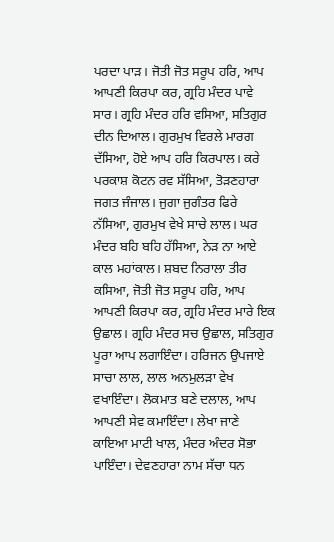ਪਰਦਾ ਪਾੜ। ਜੋਤੀ ਜੋਤ ਸਰੂਪ ਹਰਿ, ਆਪ ਆਪਣੀ ਕਿਰਪਾ ਕਰ, ਗ੍ਰਹਿ ਮੰਦਰ ਪਾਵੇ ਸਾਰ। ਗ੍ਰਹਿ ਮੰਦਰ ਹਰਿ ਵਸਿਆ, ਸਤਿਗੁਰ ਦੀਨ ਦਿਆਲ। ਗੁਰਮੁਖ ਵਿਰਲੇ ਮਾਰਗ ਦੱਸਿਆ, ਹੋਏ ਆਪ ਹਰਿ ਕਿਰਪਾਲ। ਕਰੇ ਪਰਕਾਸ਼ ਕੋਟਨ ਰਵ ਸੱਸਿਆ, ਤੋੜਣਹਾਰਾ ਜਗਤ ਜੰਜਾਲ। ਜੁਗਾ ਜੁਗੰਤਰ ਫਿਰੇ ਨੱਸਿਆ, ਗੁਰਮੁਖ ਵੇਖੇ ਸਾਚੇ ਲਾਲ। ਘਰ ਮੰਦਰ ਬਹਿ ਬਹਿ ਹੱਸਿਆ, ਨੇੜ ਨਾ ਆਏ ਕਾਲ ਮਹਾਂਕਾਲ। ਸ਼ਬਦ ਨਿਰਾਲਾ ਤੀਰ ਕਸਿਆ, ਜੋਤੀ ਜੋਤ ਸਰੂਪ ਹਰਿ, ਆਪ ਆਪਣੀ ਕਿਰਪਾ ਕਰ, ਗ੍ਰਹਿ ਮੰਦਰ ਮਾਰੇ ਇਕ ਉਛਾਲ। ਗ੍ਰਹਿ ਮੰਦਰ ਸਚ ਉਛਾਲ, ਸਤਿਗੁਰ ਪੂਰਾ ਆਪ ਲਗਾਇੰਦਾ। ਹਰਿਜਨ ਉਪਜਾਏ ਸਾਚਾ ਲਾਲ, ਲਾਲ ਅਨਮੁਲੜਾ ਵੇਖ ਵਖਾਇੰਦਾ। ਲੋਕਮਾਤ ਬਣੇ ਦਲਾਲ, ਆਪ ਆਪਣੀ ਸੇਵ ਕਮਾਇੰਦਾ। ਲੇਖਾ ਜਾਣੇ ਕਾਇਆ ਮਾਟੀ ਖਾਲ, ਮੰਦਰ ਅੰਦਰ ਸੋਭਾ ਪਾਇੰਦਾ। ਦੇਵਣਹਾਰਾ ਨਾਮ ਸੱਚਾ ਧਨ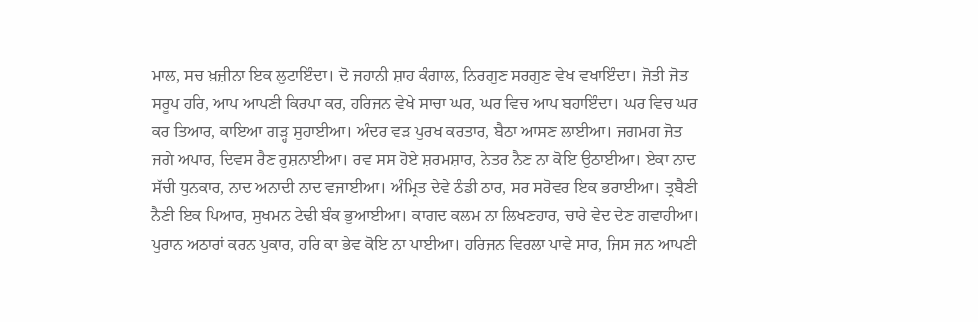ਮਾਲ, ਸਚ ਖ਼ਜ਼ੀਨਾ ਇਕ ਲੁਟਾਇੰਦਾ। ਦੋ ਜਹਾਨੀ ਸ਼ਾਹ ਕੰਗਾਲ, ਨਿਰਗੁਣ ਸਰਗੁਣ ਵੇਖ ਵਖਾਇੰਦਾ। ਜੋਤੀ ਜੋਤ ਸਰੂਪ ਹਰਿ, ਆਪ ਆਪਣੀ ਕਿਰਪਾ ਕਰ, ਹਰਿਜਨ ਵੇਖੇ ਸਾਚਾ ਘਰ, ਘਰ ਵਿਚ ਆਪ ਬਹਾਇੰਦਾ। ਘਰ ਵਿਚ ਘਰ ਕਰ ਤਿਆਰ, ਕਾਇਆ ਗੜ੍ਹ ਸੁਹਾਈਆ। ਅੰਦਰ ਵੜ ਪੁਰਖ ਕਰਤਾਰ, ਬੈਠਾ ਆਸਣ ਲਾਈਆ। ਜਗਮਗ ਜੋਤ ਜਗੇ ਅਪਾਰ, ਦਿਵਸ ਰੈਣ ਰੁਸ਼ਨਾਈਆ। ਰਵ ਸਸ ਹੋਏ ਸ਼ਰਮਸ਼ਾਰ, ਨੇਤਰ ਨੈਣ ਨਾ ਕੋਇ ਉਠਾਈਆ। ਏਕਾ ਨਾਦ ਸੱਚੀ ਧੁਨਕਾਰ, ਨਾਦ ਅਨਾਦੀ ਨਾਦ ਵਜਾਈਆ। ਅੰਮ੍ਰਿਤ ਦੇਵੇ ਠੰਡੀ ਠਾਰ, ਸਰ ਸਰੋਵਰ ਇਕ ਭਰਾਈਆ। ਤ੍ਰਬੈਣੀ ਨੈਣੀ ਇਕ ਪਿਆਰ, ਸੁਖਮਨ ਟੇਢੀ ਬੰਕ ਭੁਆਈਆ। ਕਾਗਦ ਕਲਮ ਨਾ ਲਿਖਣਹਾਰ, ਚਾਰੇ ਵੇਦ ਦੇਣ ਗਵਾਹੀਆ। ਪੁਰਾਨ ਅਠਾਰਾਂ ਕਰਨ ਪੁਕਾਰ, ਹਰਿ ਕਾ ਭੇਵ ਕੋਇ ਨਾ ਪਾਈਆ। ਹਰਿਜਨ ਵਿਰਲਾ ਪਾਵੇ ਸਾਰ, ਜਿਸ ਜਨ ਆਪਣੀ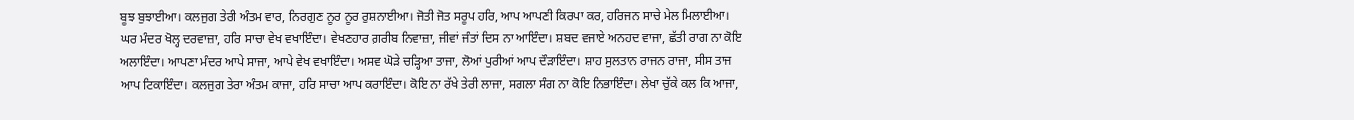ਬੂਝ ਬੁਝਾਈਆ। ਕਲਜੁਗ ਤੇਰੀ ਅੰਤਮ ਵਾਰ, ਨਿਰਗੁਣ ਨੂਰ ਨੂਰ ਰੁਸ਼ਨਾਈਆ। ਜੋਤੀ ਜੋਤ ਸਰੂਪ ਹਰਿ, ਆਪ ਆਪਣੀ ਕਿਰਪਾ ਕਰ, ਹਰਿਜਨ ਸਾਚੇ ਮੇਲ ਮਿਲਾਈਆ। ਘਰ ਮੰਦਰ ਖੋਲ੍ਹ ਦਰਵਾਜ਼ਾ, ਹਰਿ ਸਾਚਾ ਵੇਖ ਵਖਾਇੰਦਾ। ਵੇਖਣਹਾਰ ਗ਼ਰੀਬ ਨਿਵਾਜ਼ਾ, ਜੀਵਾਂ ਜੰਤਾਂ ਦਿਸ ਨਾ ਆਇੰਦਾ। ਸ਼ਬਦ ਵਜਾਏ ਅਨਹਦ ਵਾਜਾ, ਛੱਤੀ ਰਾਗ ਨਾ ਕੋਇ ਅਲਾਇੰਦਾ। ਆਪਣਾ ਮੰਦਰ ਆਪੇ ਸਾਜਾ, ਆਪੇ ਵੇਖ ਵਖਾਇੰਦਾ। ਅਸਵ ਘੋੜੇ ਚੜ੍ਹਿਆ ਤਾਜਾ, ਲੋਆਂ ਪੁਰੀਆਂ ਆਪ ਦੌੜਾਇੰਦਾ। ਸ਼ਾਹ ਸੁਲਤਾਨ ਰਾਜਨ ਰਾਜਾ, ਸੀਸ ਤਾਜ ਆਪ ਟਿਕਾਇੰਦਾ। ਕਲਜੁਗ ਤੇਰਾ ਅੰਤਮ ਕਾਜਾ, ਹਰਿ ਸਾਚਾ ਆਪ ਕਰਾਇੰਦਾ। ਕੋਇ ਨਾ ਰੱਖੇ ਤੇਰੀ ਲਾਜਾ, ਸਗਲਾ ਸੰਗ ਨਾ ਕੋਇ ਨਿਭਾਇੰਦਾ। ਲੇਖਾ ਚੁੱਕੇ ਕਲ ਕਿ ਆਜਾ,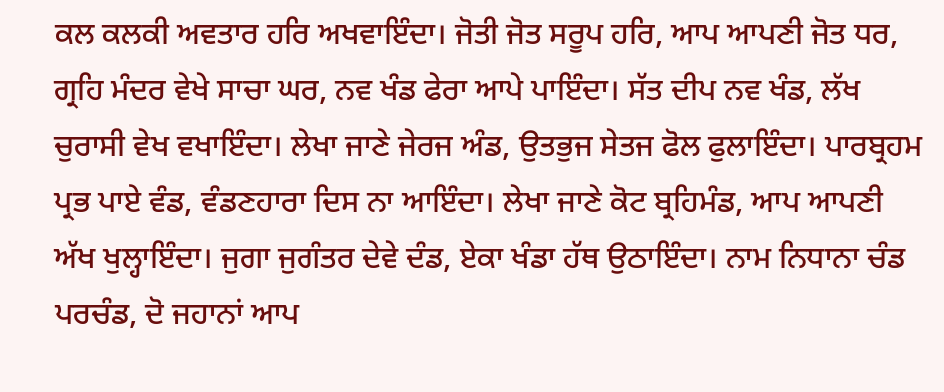ਕਲ ਕਲਕੀ ਅਵਤਾਰ ਹਰਿ ਅਖਵਾਇੰਦਾ। ਜੋਤੀ ਜੋਤ ਸਰੂਪ ਹਰਿ, ਆਪ ਆਪਣੀ ਜੋਤ ਧਰ, ਗ੍ਰਹਿ ਮੰਦਰ ਵੇਖੇ ਸਾਚਾ ਘਰ, ਨਵ ਖੰਡ ਫੇਰਾ ਆਪੇ ਪਾਇੰਦਾ। ਸੱਤ ਦੀਪ ਨਵ ਖੰਡ, ਲੱਖ ਚੁਰਾਸੀ ਵੇਖ ਵਖਾਇੰਦਾ। ਲੇਖਾ ਜਾਣੇ ਜੇਰਜ ਅੰਡ, ਉਤਭੁਜ ਸੇਤਜ ਫੋਲ ਫੁਲਾਇੰਦਾ। ਪਾਰਬ੍ਰਹਮ ਪ੍ਰਭ ਪਾਏ ਵੰਡ, ਵੰਡਣਹਾਰਾ ਦਿਸ ਨਾ ਆਇੰਦਾ। ਲੇਖਾ ਜਾਣੇ ਕੋਟ ਬ੍ਰਹਿਮੰਡ, ਆਪ ਆਪਣੀ ਅੱਖ ਖੁਲ੍ਹਾਇੰਦਾ। ਜੁਗਾ ਜੁਗੰਤਰ ਦੇਵੇ ਦੰਡ, ਏਕਾ ਖੰਡਾ ਹੱਥ ਉਠਾਇੰਦਾ। ਨਾਮ ਨਿਧਾਨਾ ਚੰਡ ਪਰਚੰਡ, ਦੋ ਜਹਾਨਾਂ ਆਪ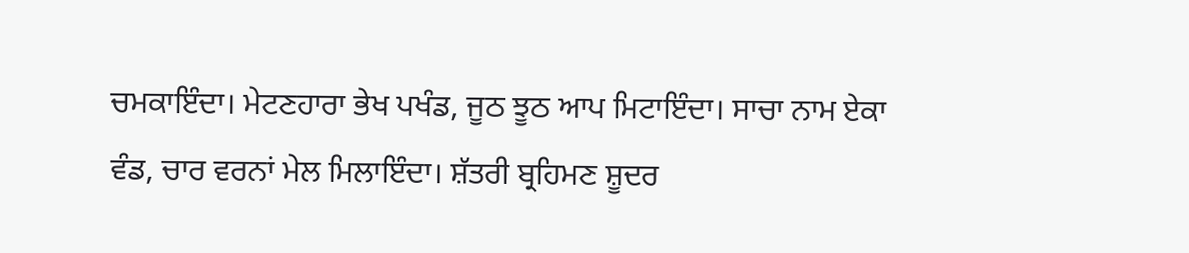ਚਮਕਾਇੰਦਾ। ਮੇਟਣਹਾਰਾ ਭੇਖ ਪਖੰਡ, ਜੂਠ ਝੂਠ ਆਪ ਮਿਟਾਇੰਦਾ। ਸਾਚਾ ਨਾਮ ਏਕਾ ਵੰਡ, ਚਾਰ ਵਰਨਾਂ ਮੇਲ ਮਿਲਾਇੰਦਾ। ਸ਼ੱਤਰੀ ਬ੍ਰਹਿਮਣ ਸ਼ੂਦਰ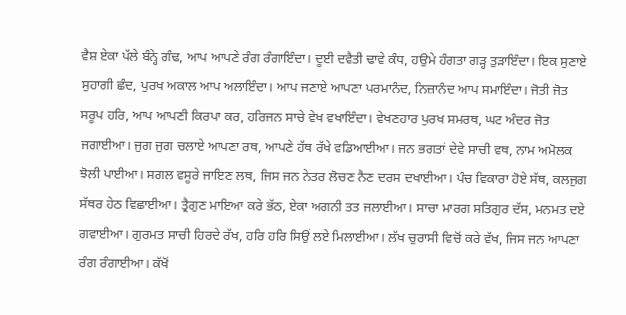ਵੈਸ਼ ਏਕਾ ਪੱਲੇ ਬੰਨ੍ਹੇ ਗੰਢ, ਆਪ ਆਪਣੇ ਰੰਗ ਰੰਗਾਇੰਦਾ। ਦੂਈ ਦਵੈਤੀ ਢਾਵੇ ਕੰਧ, ਹਉਮੇ ਹੰਗਤਾ ਗੜ੍ਹ ਤੁੜਾਇੰਦਾ। ਇਕ ਸੁਣਾਏ ਸੁਹਾਗੀ ਛੰਦ, ਪੁਰਖ ਅਕਾਲ ਆਪ ਅਲਾਇੰਦਾ। ਆਪ ਜਣਾਏ ਆਪਣਾ ਪਰਮਾਨੰਦ, ਨਿਜ਼ਾਨੰਦ ਆਪ ਸਮਾਇੰਦਾ। ਜੋਤੀ ਜੋਤ ਸਰੂਪ ਹਰਿ, ਆਪ ਆਪਣੀ ਕਿਰਪਾ ਕਰ, ਹਰਿਜਨ ਸਾਚੇ ਵੇਖ ਵਖਾਇੰਦਾ। ਵੇਖਣਹਾਰ ਪੁਰਖ ਸਮਰਥ, ਘਟ ਅੰਦਰ ਜੋਤ ਜਗਾਈਆ। ਜੁਗ ਜੁਗ ਚਲਾਏ ਆਪਣਾ ਰਥ, ਆਪਣੇ ਹੱਥ ਰੱਖੇ ਵਡਿਆਈਆ। ਜਨ ਭਗਤਾਂ ਦੇਵੇ ਸਾਚੀ ਵਥ, ਨਾਮ ਅਮੋਲਕ ਝੋਲੀ ਪਾਈਆ। ਸਗਲ ਵਸੂਰੇ ਜਾਇਣ ਲਥ, ਜਿਸ ਜਨ ਨੇਤਰ ਲੋਚਣ ਨੈਣ ਦਰਸ ਦਖਾਈਆ। ਪੰਚ ਵਿਕਾਰਾ ਹੋਏ ਸੱਥ, ਕਲਜੁਗ ਸੱਥਰ ਹੇਠ ਵਿਛਾਈਆ। ਤ੍ਰੈਗੁਣ ਮਾਇਆ ਕਰੇ ਭੱਠ, ਏਕਾ ਅਗਨੀ ਤਤ ਜਲਾਈਆ। ਸਾਚਾ ਮਾਰਗ ਸਤਿਗੁਰ ਦੱਸ, ਮਨਮਤ ਦਏ ਗਵਾਈਆ। ਗੁਰਮਤ ਸਾਚੀ ਹਿਰਦੇ ਰੱਖ, ਹਰਿ ਹਰਿ ਸਿਉਂ ਲਏ ਮਿਲਾਈਆ। ਲੱਖ ਚੁਰਾਸੀ ਵਿਚੋਂ ਕਰੇ ਵੱਖ, ਜਿਸ ਜਨ ਆਪਣਾ ਰੰਗ ਰੰਗਾਈਆ। ਕੱਖੋਂ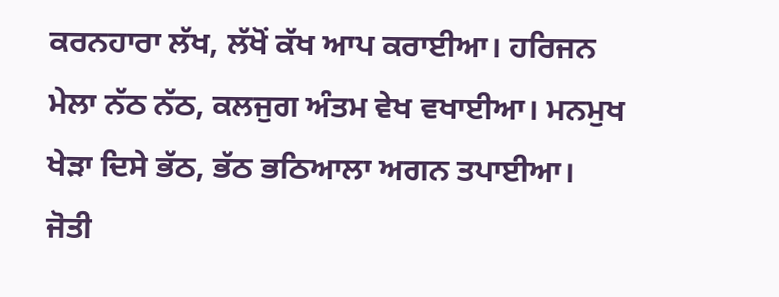ਕਰਨਹਾਰਾ ਲੱਖ, ਲੱਖੋਂ ਕੱਖ ਆਪ ਕਰਾਈਆ। ਹਰਿਜਨ ਮੇਲਾ ਨੱਠ ਨੱਠ, ਕਲਜੁਗ ਅੰਤਮ ਵੇਖ ਵਖਾਈਆ। ਮਨਮੁਖ ਖੇੜਾ ਦਿਸੇ ਭੱਠ, ਭੱਠ ਭਠਿਆਲਾ ਅਗਨ ਤਪਾਈਆ। ਜੋਤੀ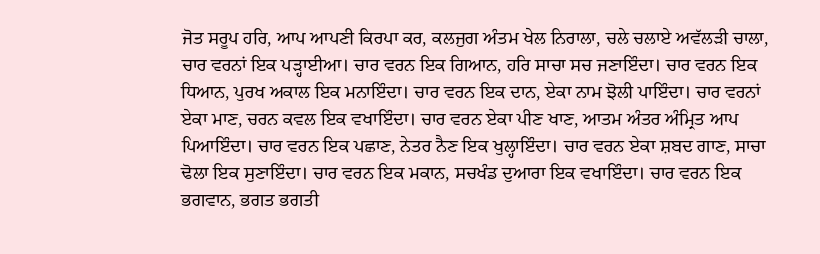ਜੋਤ ਸਰੂਪ ਹਰਿ, ਆਪ ਆਪਣੀ ਕਿਰਪਾ ਕਰ, ਕਲਜੁਗ ਅੰਤਮ ਖੇਲ ਨਿਰਾਲਾ, ਚਲੇ ਚਲਾਏ ਅਵੱਲੜੀ ਚਾਲਾ, ਚਾਰ ਵਰਨਾਂ ਇਕ ਪੜ੍ਹਾਈਆ। ਚਾਰ ਵਰਨ ਇਕ ਗਿਆਨ, ਹਰਿ ਸਾਚਾ ਸਚ ਜਣਾਇੰਦਾ। ਚਾਰ ਵਰਨ ਇਕ ਧਿਆਨ, ਪੁਰਖ ਅਕਾਲ ਇਕ ਮਨਾਇੰਦਾ। ਚਾਰ ਵਰਨ ਇਕ ਦਾਨ, ਏਕਾ ਨਾਮ ਝੋਲੀ ਪਾਇੰਦਾ। ਚਾਰ ਵਰਨਾਂ ਏਕਾ ਮਾਣ, ਚਰਨ ਕਵਲ ਇਕ ਵਖਾਇੰਦਾ। ਚਾਰ ਵਰਨ ਏਕਾ ਪੀਣ ਖਾਣ, ਆਤਮ ਅੰਤਰ ਅੰਮ੍ਰਿਤ ਆਪ ਪਿਆਇੰਦਾ। ਚਾਰ ਵਰਨ ਇਕ ਪਛਾਣ, ਨੇਤਰ ਨੈਣ ਇਕ ਖੁਲ੍ਹਾਇੰਦਾ। ਚਾਰ ਵਰਨ ਏਕਾ ਸ਼ਬਦ ਗਾਣ, ਸਾਚਾ ਢੋਲਾ ਇਕ ਸੁਣਾਇੰਦਾ। ਚਾਰ ਵਰਨ ਇਕ ਮਕਾਨ, ਸਚਖੰਡ ਦੁਆਰਾ ਇਕ ਵਖਾਇੰਦਾ। ਚਾਰ ਵਰਨ ਇਕ ਭਗਵਾਨ, ਭਗਤ ਭਗਤੀ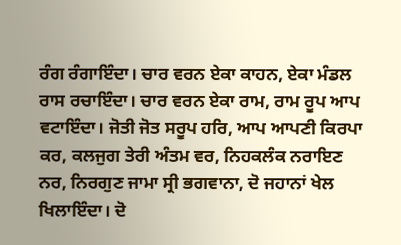ਰੰਗ ਰੰਗਾਇੰਦਾ। ਚਾਰ ਵਰਨ ਏਕਾ ਕਾਹਨ, ਏਕਾ ਮੰਡਲ ਰਾਸ ਰਚਾਇੰਦਾ। ਚਾਰ ਵਰਨ ਏਕਾ ਰਾਮ, ਰਾਮ ਰੂਪ ਆਪ ਵਟਾਇੰਦਾ। ਜੋਤੀ ਜੋਤ ਸਰੂਪ ਹਰਿ, ਆਪ ਆਪਣੀ ਕਿਰਪਾ ਕਰ, ਕਲਜੁਗ ਤੇਰੀ ਅੰਤਮ ਵਰ, ਨਿਹਕਲੰਕ ਨਰਾਇਣ ਨਰ, ਨਿਰਗੁਣ ਜਾਮਾ ਸ੍ਰੀ ਭਗਵਾਨਾ, ਦੋ ਜਹਾਨਾਂ ਖੇਲ ਖਿਲਾਇੰਦਾ। ਦੋ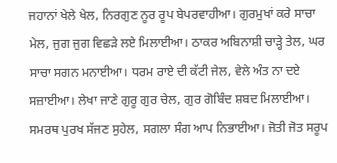ਜਹਾਨਾਂ ਖੇਲੇ ਖੇਲ, ਨਿਰਗੁਣ ਨੂਰ ਰੂਪ ਬੇਪਰਵਾਹੀਆ। ਗੁਰਮੁਖਾਂ ਕਰੇ ਸਾਚਾ ਮੇਲ, ਜੁਗ ਜੁਗ ਵਿਛੜੇ ਲਏ ਮਿਲਾਈਆ। ਠਾਕਰ ਅਬਿਨਾਸ਼ੀ ਚਾੜ੍ਹੇ ਤੇਲ, ਘਰ ਸਾਚਾ ਸਗਨ ਮਨਾਈਆ। ਧਰਮ ਰਾਏ ਦੀ ਕੱਟੀ ਜੇਲ, ਵੇਲੇ ਅੰਤ ਨਾ ਦਏ ਸਜ਼ਾਈਆ। ਲੇਖਾ ਜਾਣੇ ਗੁਰੂ ਗੁਰ ਚੇਲ, ਗੁਰ ਗੋਬਿੰਦ ਸ਼ਬਦ ਮਿਲਾਈਆ। ਸਮਰਥ ਪੁਰਖ ਸੱਜਣ ਸੁਹੇਲ, ਸਗਲਾ ਸੰਗ ਆਪ ਨਿਭਾਈਆ। ਜੋਤੀ ਜੋਤ ਸਰੂਪ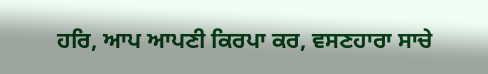ਹਰਿ, ਆਪ ਆਪਣੀ ਕਿਰਪਾ ਕਰ, ਵਸਣਹਾਰਾ ਸਾਚੇ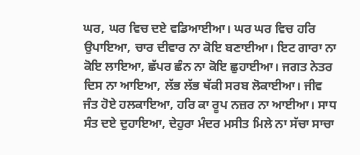ਘਰ, ਘਰ ਵਿਚ ਦਏ ਵਡਿਆਈਆ। ਘਰ ਘਰ ਵਿਚ ਹਰਿ ਉਪਾਇਆ, ਚਾਰ ਦੀਵਾਰ ਨਾ ਕੋਇ ਬਣਾਈਆ। ਇਟ ਗਾਰਾ ਨਾ ਕੋਇ ਲਾਇਆ, ਛੱਪਰ ਛੰਨ ਨਾ ਕੋਇ ਛੁਹਾਈਆ। ਜਗਤ ਨੇਤਰ ਦਿਸ ਨਾ ਆਇਆ, ਲੱਭ ਲੱਭ ਥੱਕੀ ਸਰਬ ਲੋਕਾਈਆ। ਜੀਵ ਜੰਤ ਹੋਏ ਹਲਕਾਇਆ, ਹਰਿ ਕਾ ਰੂਪ ਨਜ਼ਰ ਨਾ ਆਈਆ। ਸਾਧ ਸੰਤ ਦਏ ਦੁਹਾਇਆ, ਦੇਹੁਰਾ ਮੰਦਰ ਮਸੀਤ ਮਿਲੇ ਨਾ ਸੱਚਾ ਸਾਚਾ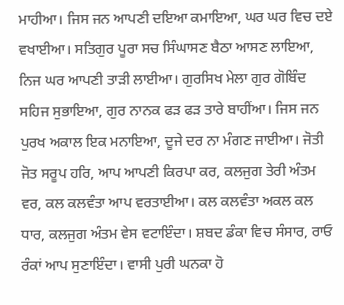ਮਾਹੀਆ। ਜਿਸ ਜਨ ਆਪਣੀ ਦਇਆ ਕਮਾਇਆ, ਘਰ ਘਰ ਵਿਚ ਦਏ ਵਖਾਈਆ। ਸਤਿਗੁਰ ਪੂਰਾ ਸਚ ਸਿੰਘਾਸਣ ਬੈਠਾ ਆਸਣ ਲਾਇਆ, ਨਿਜ ਘਰ ਆਪਣੀ ਤਾੜੀ ਲਾਈਆ। ਗੁਰਸਿਖ ਮੇਲਾ ਗੁਰ ਗੋਬਿੰਦ ਸਹਿਜ ਸੁਭਾਇਆ, ਗੁਰ ਨਾਨਕ ਫੜ ਫੜ ਤਾਰੇ ਬਾਹੀਂਆ। ਜਿਸ ਜਨ ਪੁਰਖ ਅਕਾਲ ਇਕ ਮਨਾਇਆ, ਦੂਜੇ ਦਰ ਨਾ ਮੰਗਣ ਜਾਈਆ। ਜੋਤੀ ਜੋਤ ਸਰੂਪ ਹਰਿ, ਆਪ ਆਪਣੀ ਕਿਰਪਾ ਕਰ, ਕਲਜੁਗ ਤੇਰੀ ਅੰਤਮ ਵਰ, ਕਲ ਕਲਵੰਤਾ ਆਪ ਵਰਤਾਈਆ। ਕਲ ਕਲਵੰਤਾ ਅਕਲ ਕਲ ਧਾਰ, ਕਲਜੁਗ ਅੰਤਮ ਵੇਸ ਵਟਾਇੰਦਾ। ਸ਼ਬਦ ਡੰਕਾ ਵਿਚ ਸੰਸਾਰ, ਰਾਓ ਰੰਕਾਂ ਆਪ ਸੁਣਾਇੰਦਾ। ਵਾਸੀ ਪੁਰੀ ਘਨਕਾ ਹੋ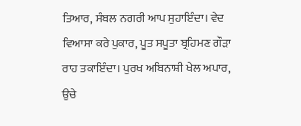ਤਿਆਰ, ਸੰਬਲ ਨਗਰੀ ਆਪ ਸੁਹਾਇੰਦਾ। ਵੇਦ ਵਿਆਸਾ ਕਰੇ ਪੁਕਾਰ, ਪੂਤ ਸਪੂਤਾ ਬ੍ਰਹਿਮਣ ਗੌੜਾ ਰਾਹ ਤਕਾਇੰਦਾ। ਪੁਰਖ ਅਬਿਨਾਸ਼ੀ ਖੇਲ ਅਪਾਰ, ਉਚੇ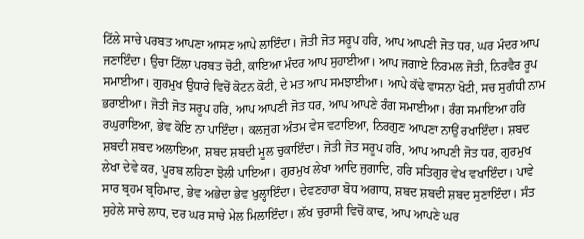ਟਿੱਲੇ ਸਾਚੇ ਪਰਬਤ ਆਪਣਾ ਆਸਣ ਆਪੇ ਲਾਇੰਦਾ। ਜੋਤੀ ਜੋਤ ਸਰੂਪ ਹਰਿ, ਆਪ ਆਪਣੀ ਜੋਤ ਧਰ, ਘਰ ਮੰਦਰ ਆਪ ਜਣਾਇੰਦਾ। ਉਚਾ ਟਿੱਲਾ ਪਰਬਤ ਚੋਟੀ, ਕਾਇਆ ਮੰਦਰ ਆਪ ਸੁਹਾਈਆ। ਆਪ ਜਗਾਏ ਨਿਰਮਲ ਜੋਤੀ, ਨਿਰਵੈਰ ਰੂਪ ਸਮਾਈਆ। ਗੁਰਮੁਖ ਉਧਾਰੇ ਵਿਚੋਂ ਕੋਟਨ ਕੋਟੀ, ਦੇ ਮਤ ਆਪ ਸਮਝਾਈਆ। ਆਪੇ ਕੱਢੇ ਵਾਸਨਾ ਖੋਟੀ, ਸਚ ਸੁਗੰਧੀ ਨਾਮ ਭਰਾਈਆ। ਜੋਤੀ ਜੋਤ ਸਰੂਪ ਹਰਿ, ਆਪ ਆਪਣੀ ਜੋਤ ਧਰ, ਆਪ ਆਪਣੇ ਰੰਗ ਸਮਾਈਆ। ਰੰਗ ਸਮਾਇਆ ਹਰਿ ਰਘੁਰਾਇਆ, ਭੇਵ ਕੋਇ ਨਾ ਪਾਇੰਦਾ। ਕਲਜੁਗ ਅੰਤਮ ਵੇਸ ਵਟਾਇਆ, ਨਿਰਗੁਣ ਆਪਣਾ ਨਾਉਂ ਰਖਾਇੰਦਾ। ਸ਼ਬਦ ਸ਼ਬਦੀ ਸ਼ਬਦ ਅਲਾਇਆ, ਸ਼ਬਦ ਸ਼ਬਦੀ ਮੂਲ ਚੁਕਾਇੰਦਾ। ਜੋਤੀ ਜੋਤ ਸਰੂਪ ਹਰਿ, ਆਪ ਆਪਣੀ ਜੋਤ ਧਰ, ਗੁਰਮੁਖ ਲੇਖਾ ਦੇਵੇ ਕਰ, ਪੂਰਬ ਲਹਿਣਾ ਝੋਲੀ ਪਾਇਆ। ਗੁਰਮੁਖ ਲੇਖਾ ਆਦਿ ਜੁਗਾਦਿ, ਹਰਿ ਸਤਿਗੁਰ ਵੇਖ ਵਖਾਇੰਦਾ। ਪਾਵੇ ਸਾਰ ਬ੍ਰਹਮ ਬ੍ਰਹਿਮਾਦ, ਭੇਵ ਅਭੇਦਾ ਭੇਵ ਖੁਲ੍ਹਾਇੰਦਾ। ਦੇਵਣਹਾਰਾ ਬੋਧ ਅਗਾਧ, ਸ਼ਬਦ ਸ਼ਬਦੀ ਸ਼ਬਦ ਸੁਣਾਇੰਦਾ। ਸੰਤ ਸੁਹੇਲੇ ਸਾਚੇ ਲਾਧ, ਦਰ ਘਰ ਸਾਚੇ ਮੇਲ ਮਿਲਾਇੰਦਾ। ਲੱਖ ਚੁਰਾਸੀ ਵਿਚੋਂ ਕਾਢ, ਆਪ ਆਪਣੇ ਘਰ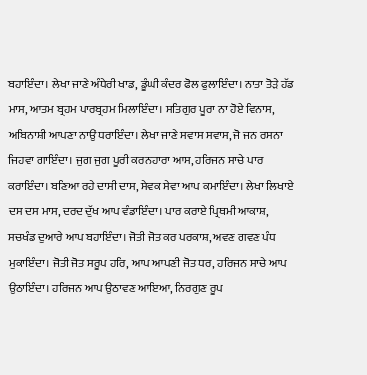ਬਹਾਇੰਦਾ। ਲੇਖਾ ਜਾਣੇ ਅੰਧੇਰੀ ਖਾਡ, ਡੂੰਘੀ ਕੰਦਰ ਫੋਲ ਫੁਲਾਇੰਦਾ। ਨਾਤਾ ਤੋੜੇ ਹੱਡ ਮਾਸ, ਆਤਮ ਬ੍ਰਹਮ ਪਾਰਬ੍ਰਹਮ ਮਿਲਾਇੰਦਾ। ਸਤਿਗੁਰ ਪੂਰਾ ਨਾ ਹੋਏ ਵਿਨਾਸ, ਅਬਿਨਾਸ਼ੀ ਆਪਣਾ ਨਾਉਂ ਧਰਾਇੰਦਾ। ਲੇਖਾ ਜਾਣੇ ਸਵਾਸ ਸਵਾਸ, ਜੋ ਜਨ ਰਸਨਾ ਜਿਹਵਾ ਗਾਇੰਦਾ। ਜੁਗ ਜੁਗ ਪੂਰੀ ਕਰਨਹਾਰਾ ਆਸ, ਹਰਿਜਨ ਸਾਚੇ ਪਾਰ ਕਰਾਇੰਦਾ। ਬਣਿਆ ਰਹੇ ਦਾਸੀ ਦਾਸ, ਸੇਵਕ ਸੇਵਾ ਆਪ ਕਮਾਇੰਦਾ। ਲੇਖਾ ਲਿਖਾਏ ਦਸ ਦਸ ਮਾਸ, ਦਰਦ ਦੁੱਖ ਆਪ ਵੰਡਾਇੰਦਾ। ਪਾਰ ਕਰਾਏ ਪ੍ਰਿਥਮੀ ਆਕਾਸ਼, ਸਚਖੰਡ ਦੁਆਰੇ ਆਪ ਬਹਾਇੰਦਾ। ਜੋਤੀ ਜੋਤ ਕਰ ਪਰਕਾਸ਼, ਅਵਣ ਗਵਣ ਪੰਧ ਮੁਕਾਇੰਦਾ। ਜੋਤੀ ਜੋਤ ਸਰੂਪ ਹਰਿ, ਆਪ ਆਪਣੀ ਜੋਤ ਧਰ, ਹਰਿਜਨ ਸਾਚੇ ਆਪ ਉਠਾਇੰਦਾ। ਹਰਿਜਨ ਆਪ ਉਠਾਵਣ ਆਇਆ, ਨਿਰਗੁਣ ਰੂਪ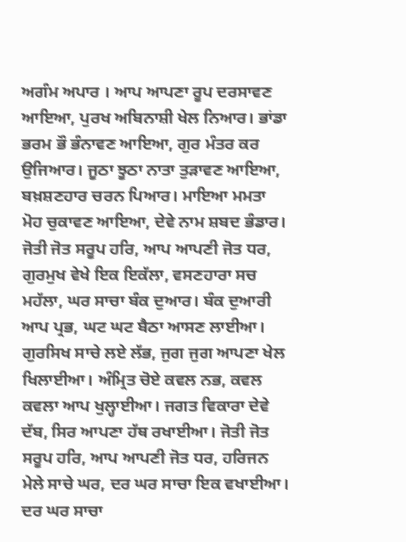ਅਗੰਮ ਅਪਾਰ । ਆਪ ਆਪਣਾ ਰੂਪ ਦਰਸਾਵਣ ਆਇਆ, ਪੁਰਖ ਅਬਿਨਾਸ਼ੀ ਖੇਲ ਨਿਆਰ। ਭਾਂਡਾ ਭਰਮ ਭੌ ਭੰਨਾਵਣ ਆਇਆ, ਗੁਰ ਮੰਤਰ ਕਰ ਉਜਿਆਰ। ਜੂਠਾ ਝੂਠਾ ਨਾਤਾ ਤੁੜਾਵਣ ਆਇਆ, ਬਖ਼ਸ਼ਣਹਾਰ ਚਰਨ ਪਿਆਰ। ਮਾਇਆ ਮਮਤਾ ਮੋਹ ਚੁਕਾਵਣ ਆਇਆ, ਦੇਵੇ ਨਾਮ ਸ਼ਬਦ ਭੰਡਾਰ। ਜੋਤੀ ਜੋਤ ਸਰੂਪ ਹਰਿ, ਆਪ ਆਪਣੀ ਜੋਤ ਧਰ, ਗੁਰਮੁਖ ਵੇਖੇ ਇਕ ਇਕੱਲਾ, ਵਸਣਹਾਰਾ ਸਚ ਮਹੱਲਾ, ਘਰ ਸਾਚਾ ਬੰਕ ਦੁਆਰ। ਬੰਕ ਦੁਆਰੀ ਆਪ ਪ੍ਰਭ, ਘਟ ਘਟ ਬੈਠਾ ਆਸਣ ਲਾਈਆ। ਗੁਰਸਿਖ ਸਾਚੇ ਲਏ ਲੱਭ, ਜੁਗ ਜੁਗ ਆਪਣਾ ਖੇਲ ਖਿਲਾਈਆ। ਅੰਮ੍ਰਿਤ ਚੋਏ ਕਵਲ ਨਭ, ਕਵਲ ਕਵਲਾ ਆਪ ਖੁਲ੍ਹਾਈਆ। ਜਗਤ ਵਿਕਾਰਾ ਦੇਵੇ ਦੱਬ, ਸਿਰ ਆਪਣਾ ਹੱਥ ਰਖਾਈਆ। ਜੋਤੀ ਜੋਤ ਸਰੂਪ ਹਰਿ, ਆਪ ਆਪਣੀ ਜੋਤ ਧਰ, ਹਰਿਜਨ ਮੇਲੇ ਸਾਚੇ ਘਰ, ਦਰ ਘਰ ਸਾਚਾ ਇਕ ਵਖਾਈਆ। ਦਰ ਘਰ ਸਾਚਾ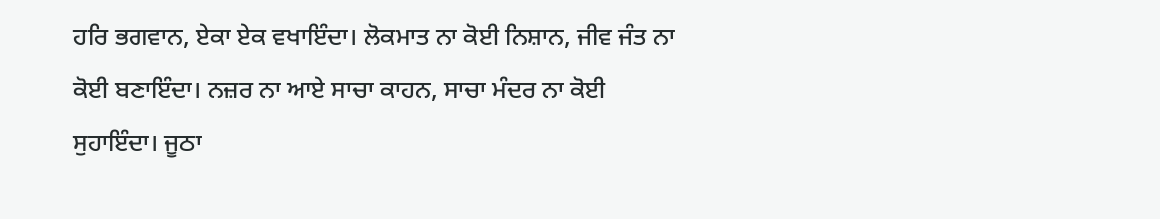ਹਰਿ ਭਗਵਾਨ, ਏਕਾ ਏਕ ਵਖਾਇੰਦਾ। ਲੋਕਮਾਤ ਨਾ ਕੋਈ ਨਿਸ਼ਾਨ, ਜੀਵ ਜੰਤ ਨਾ ਕੋਈ ਬਣਾਇੰਦਾ। ਨਜ਼ਰ ਨਾ ਆਏ ਸਾਚਾ ਕਾਹਨ, ਸਾਚਾ ਮੰਦਰ ਨਾ ਕੋਈ ਸੁਹਾਇੰਦਾ। ਜੂਠਾ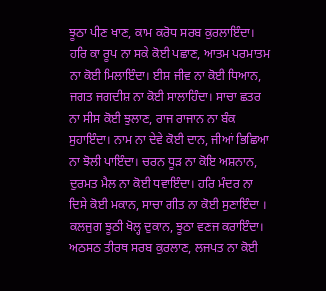ਝੂਠਾ ਪੀਣ ਖਾਣ, ਕਾਮ ਕਰੋਧ ਸਰਬ ਕੁਰਲਾਇੰਦਾ। ਹਰਿ ਕਾ ਰੂਪ ਨਾ ਸਕੇ ਕੋਈ ਪਛਾਣ, ਆਤਮ ਪਰਮਾਤਮ ਨਾ ਕੋਈ ਮਿਲਾਇੰਦਾ। ਈਸ਼ ਜੀਵ ਨਾ ਕੋਈ ਧਿਆਨ, ਜਗਤ ਜਗਦੀਸ਼ ਨਾ ਕੋਈ ਸਾਲਾਹਿੰਦਾ। ਸਾਚਾ ਛਤਰ ਨਾ ਸੀਸ ਕੋਈ ਝੁਲਾਣ, ਰਾਜ ਰਾਜਾਨ ਨਾ ਬੰਕ ਸੁਹਾਇੰਦਾ। ਨਾਮ ਨਾ ਦੇਵੇ ਕੋਈ ਦਾਨ, ਜੀਆਂ ਭਿਛਿਆ ਨਾ ਝੋਲੀ ਪਾਇੰਦਾ। ਚਰਨ ਧੂੜ ਨਾ ਕੋਇ ਅਸ਼ਨਾਨ, ਦੁਰਮਤ ਮੈਲ ਨਾ ਕੋਈ ਧਵਾਇੰਦਾ। ਹਰਿ ਮੰਦਰ ਨਾ ਦਿਸੇ ਕੋਈ ਮਕਾਨ, ਸਾਚਾ ਗੀਤ ਨਾ ਕੋਈ ਸੁਣਾਇੰਦਾ । ਕਲਜੁਗ ਝੂਠੀ ਖੋਲ੍ਹ ਦੁਕਾਨ, ਝੂਠਾ ਵਣਜ ਕਰਾਇੰਦਾ। ਅਠਸਠ ਤੀਰਥ ਸਰਬ ਕੁਰਲਾਣ, ਲਜਪਤ ਨਾ ਕੋਈ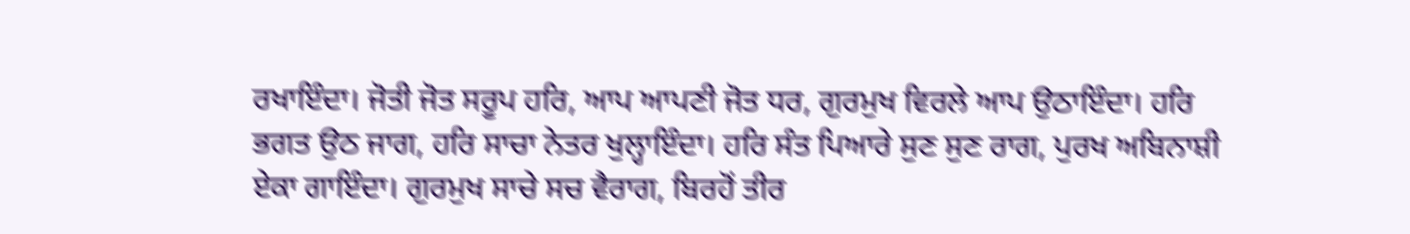ਰਖਾਇੰਦਾ। ਜੋਤੀ ਜੋਤ ਸਰੂਪ ਹਰਿ, ਆਪ ਆਪਣੀ ਜੋਤ ਧਰ, ਗੁਰਮੁਖ ਵਿਰਲੇ ਆਪ ਉਠਾਇੰਦਾ। ਹਰਿ ਭਗਤ ਉਠ ਜਾਗ, ਹਰਿ ਸਾਚਾ ਨੇਤਰ ਖੁਲ੍ਹਾਇੰਦਾ। ਹਰਿ ਸੰਤ ਪਿਆਰੇ ਸੁਣ ਸੁਣ ਰਾਗ, ਪੁਰਖ ਅਬਿਨਾਸ਼ੀ ਏਕਾ ਗਾਇੰਦਾ। ਗੁਰਮੁਖ ਸਾਚੇ ਸਚ ਵੈਰਾਗ, ਬਿਰਹੋਂ ਤੀਰ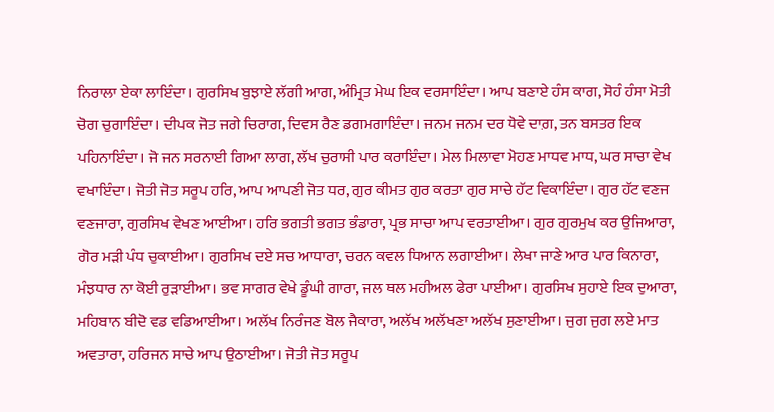ਨਿਰਾਲਾ ਏਕਾ ਲਾਇੰਦਾ। ਗੁਰਸਿਖ ਬੁਝਾਏ ਲੱਗੀ ਆਗ, ਅੰਮ੍ਰਿਤ ਮੇਘ ਇਕ ਵਰਸਾਇੰਦਾ। ਆਪ ਬਣਾਏ ਹੰਸ ਕਾਗ, ਸੋਹੰ ਹੰਸਾ ਮੋਤੀ ਚੋਗ ਚੁਗਾਇੰਦਾ। ਦੀਪਕ ਜੋਤ ਜਗੇ ਚਿਰਾਗ, ਦਿਵਸ ਰੈਣ ਡਗਮਗਾਇੰਦਾ। ਜਨਮ ਜਨਮ ਦਰ ਧੋਵੇ ਦਾਗ਼, ਤਨ ਬਸਤਰ ਇਕ ਪਹਿਨਾਇੰਦਾ। ਜੋ ਜਨ ਸਰਨਾਈ ਗਿਆ ਲਾਗ, ਲੱਖ ਚੁਰਾਸੀ ਪਾਰ ਕਰਾਇੰਦਾ। ਮੇਲ ਮਿਲਾਵਾ ਮੋਹਣ ਮਾਧਵ ਮਾਧ, ਘਰ ਸਾਚਾ ਵੇਖ ਵਖਾਇੰਦਾ। ਜੋਤੀ ਜੋਤ ਸਰੂਪ ਹਰਿ, ਆਪ ਆਪਣੀ ਜੋਤ ਧਰ, ਗੁਰ ਕੀਮਤ ਗੁਰ ਕਰਤਾ ਗੁਰ ਸਾਚੇ ਹੱਟ ਵਿਕਾਇੰਦਾ। ਗੁਰ ਹੱਟ ਵਣਜ ਵਣਜਾਰਾ, ਗੁਰਸਿਖ ਵੇਖਣ ਆਈਆ। ਹਰਿ ਭਗਤੀ ਭਗਤ ਭੰਡਾਰਾ, ਪ੍ਰਭ ਸਾਚਾ ਆਪ ਵਰਤਾਈਆ। ਗੁਰ ਗੁਰਮੁਖ ਕਰ ਉਜਿਆਰਾ, ਗੋਰ ਮੜੀ ਪੰਧ ਚੁਕਾਈਆ। ਗੁਰਸਿਖ ਦਏ ਸਚ ਆਧਾਰਾ, ਚਰਨ ਕਵਲ ਧਿਆਨ ਲਗਾਈਆ। ਲੇਖਾ ਜਾਣੇ ਆਰ ਪਾਰ ਕਿਨਾਰਾ, ਮੰਝਧਾਰ ਨਾ ਕੋਈ ਰੁੜਾਈਆ। ਭਵ ਸਾਗਰ ਵੇਖੇ ਡੂੰਘੀ ਗਾਰਾ, ਜਲ ਥਲ ਮਹੀਅਲ ਫੇਰਾ ਪਾਈਆ। ਗੁਰਸਿਖ ਸੁਹਾਏ ਇਕ ਦੁਆਰਾ, ਮਹਿਬਾਨ ਬੀਦੋ ਵਡ ਵਡਿਆਈਆ। ਅਲੱਖ ਨਿਰੰਜਣ ਬੋਲ ਜੈਕਾਰਾ, ਅਲੱਖ ਅਲੱਖਣਾ ਅਲੱਖ ਸੁਣਾਈਆ। ਜੁਗ ਜੁਗ ਲਏ ਮਾਤ ਅਵਤਾਰਾ, ਹਰਿਜਨ ਸਾਚੇ ਆਪ ਉਠਾਈਆ। ਜੋਤੀ ਜੋਤ ਸਰੂਪ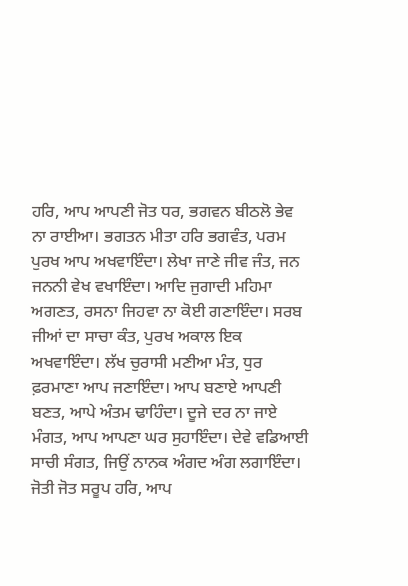ਹਰਿ, ਆਪ ਆਪਣੀ ਜੋਤ ਧਰ, ਭਗਵਨ ਬੀਠਲੋ ਭੇਵ ਨਾ ਰਾਈਆ। ਭਗਤਨ ਮੀਤਾ ਹਰਿ ਭਗਵੰਤ, ਪਰਮ ਪੁਰਖ ਆਪ ਅਖਵਾਇੰਦਾ। ਲੇਖਾ ਜਾਣੇ ਜੀਵ ਜੰਤ, ਜਨ ਜਨਨੀ ਵੇਖ ਵਖਾਇੰਦਾ। ਆਦਿ ਜੁਗਾਦੀ ਮਹਿਮਾ ਅਗਣਤ, ਰਸਨਾ ਜਿਹਵਾ ਨਾ ਕੋਈ ਗਣਾਇੰਦਾ। ਸਰਬ ਜੀਆਂ ਦਾ ਸਾਚਾ ਕੰਤ, ਪੁਰਖ ਅਕਾਲ ਇਕ ਅਖਵਾਇੰਦਾ। ਲੱਖ ਚੁਰਾਸੀ ਮਣੀਆ ਮੰਤ, ਧੁਰ ਫ਼ਰਮਾਣਾ ਆਪ ਜਣਾਇੰਦਾ। ਆਪ ਬਣਾਏ ਆਪਣੀ ਬਣਤ, ਆਪੇ ਅੰਤਮ ਢਾਹਿੰਦਾ। ਦੂਜੇ ਦਰ ਨਾ ਜਾਏ ਮੰਗਤ, ਆਪ ਆਪਣਾ ਘਰ ਸੁਹਾਇੰਦਾ। ਦੇਵੇ ਵਡਿਆਈ ਸਾਚੀ ਸੰਗਤ, ਜਿਉਂ ਨਾਨਕ ਅੰਗਦ ਅੰਗ ਲਗਾਇੰਦਾ। ਜੋਤੀ ਜੋਤ ਸਰੂਪ ਹਰਿ, ਆਪ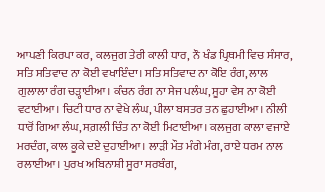ਆਪਣੀ ਕਿਰਪਾ ਕਰ, ਕਲਜੁਗ ਤੇਰੀ ਕਾਲੀ ਧਾਰ, ਨੌ ਖੰਡ ਪ੍ਰਿਥਮੀ ਵਿਚ ਸੰਸਾਰ, ਸਤਿ ਸਤਿਵਾਦ ਨਾ ਕੋਈ ਵਖਾਇੰਦਾ। ਸਤਿ ਸਤਿਵਾਦ ਨਾ ਕੋਇ ਰੰਗ, ਲਾਲ ਗੁਲਾਲਾ ਰੰਗ ਚੜ੍ਹਾਈਆ। ਕੰਚਨ ਰੰਗ ਨਾ ਸੇਜ ਪਲੰਘ, ਸੂਹਾ ਵੇਸ ਨਾ ਕੋਈ ਵਟਾਈਆ। ਚਿਟੀ ਧਾਰ ਨਾ ਵੇਖੇ ਲੰਘ, ਪੀਲਾ ਬਸਤਰ ਤਨ ਛੁਹਾਈਆ। ਨੀਲੀ ਧਾਰੋਂ ਗਿਆ ਲੰਘ, ਸਗ਼ਲੀ ਚਿੰਤ ਨਾ ਕੋਈ ਮਿਟਾਈਆ। ਕਲਜੁਗ ਕਾਲਾ ਵਜਾਏ ਮਰਦੰਗ, ਕਾਲ ਕੂਕੇ ਦਏ ਦੁਹਾਈਆ। ਲਾੜੀ ਮੌਤ ਮੰਗੇ ਮੰਗ, ਰਾਏ ਧਰਮ ਨਾਲ ਰਲਾਈਆ। ਪੁਰਖ ਅਬਿਨਾਸ਼ੀ ਸੂਰਾ ਸਰਬੰਗ,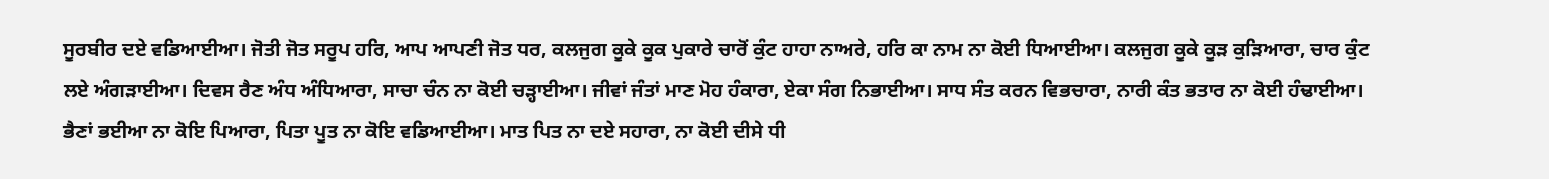ਸੂਰਬੀਰ ਦਏ ਵਡਿਆਈਆ। ਜੋਤੀ ਜੋਤ ਸਰੂਪ ਹਰਿ, ਆਪ ਆਪਣੀ ਜੋਤ ਧਰ, ਕਲਜੁਗ ਕੂਕੇ ਕੂਕ ਪੁਕਾਰੇ ਚਾਰੋਂ ਕੁੰਟ ਹਾਹਾ ਨਾਅਰੇ, ਹਰਿ ਕਾ ਨਾਮ ਨਾ ਕੋਈ ਧਿਆਈਆ। ਕਲਜੁਗ ਕੂਕੇ ਕੂੜ ਕੁੜਿਆਰਾ, ਚਾਰ ਕੁੰਟ ਲਏ ਅੰਗੜਾਈਆ। ਦਿਵਸ ਰੈਣ ਅੰਧ ਅੰਧਿਆਰਾ, ਸਾਚਾ ਚੰਨ ਨਾ ਕੋਈ ਚੜ੍ਹਾਈਆ। ਜੀਵਾਂ ਜੰਤਾਂ ਮਾਣ ਮੋਹ ਹੰਕਾਰਾ, ਏਕਾ ਸੰਗ ਨਿਭਾਈਆ। ਸਾਧ ਸੰਤ ਕਰਨ ਵਿਭਚਾਰਾ, ਨਾਰੀ ਕੰਤ ਭਤਾਰ ਨਾ ਕੋਈ ਹੰਢਾਈਆ। ਭੈਣਾਂ ਭਈਆ ਨਾ ਕੋਇ ਪਿਆਰਾ, ਪਿਤਾ ਪੂਤ ਨਾ ਕੋਇ ਵਡਿਆਈਆ। ਮਾਤ ਪਿਤ ਨਾ ਦਏ ਸਹਾਰਾ, ਨਾ ਕੋਈ ਦੀਸੇ ਧੀ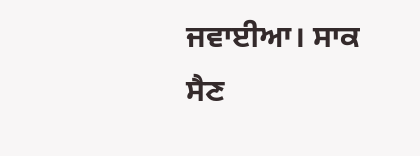ਜਵਾਈਆ। ਸਾਕ ਸੈਣ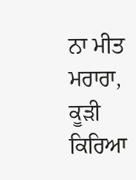ਨਾ ਮੀਤ ਮਰਾਰਾ, ਕੂੜੀ ਕਿਰਿਆ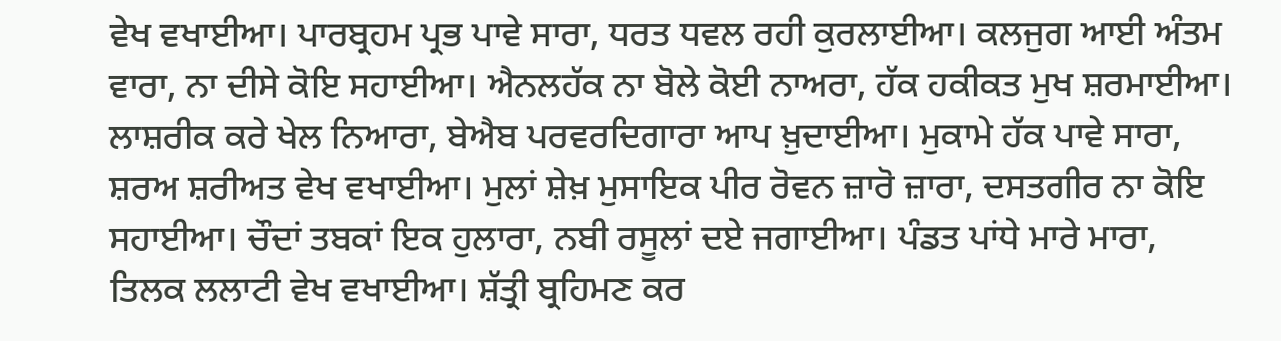ਵੇਖ ਵਖਾਈਆ। ਪਾਰਬ੍ਰਹਮ ਪ੍ਰਭ ਪਾਵੇ ਸਾਰਾ, ਧਰਤ ਧਵਲ ਰਹੀ ਕੁਰਲਾਈਆ। ਕਲਜੁਗ ਆਈ ਅੰਤਮ ਵਾਰਾ, ਨਾ ਦੀਸੇ ਕੋਇ ਸਹਾਈਆ। ਐਨਲਹੱਕ ਨਾ ਬੋਲੇ ਕੋਈ ਨਾਅਰਾ, ਹੱਕ ਹਕੀਕਤ ਮੁਖ ਸ਼ਰਮਾਈਆ। ਲਾਸ਼ਰੀਕ ਕਰੇ ਖੇਲ ਨਿਆਰਾ, ਬੇਐਬ ਪਰਵਰਦਿਗਾਰਾ ਆਪ ਖ਼ੁਦਾਈਆ। ਮੁਕਾਮੇ ਹੱਕ ਪਾਵੇ ਸਾਰਾ, ਸ਼ਰਅ ਸ਼ਰੀਅਤ ਵੇਖ ਵਖਾਈਆ। ਮੁਲਾਂ ਸ਼ੇਖ਼ ਮੁਸਾਇਕ ਪੀਰ ਰੋਵਨ ਜ਼ਾਰੋ ਜ਼ਾਰਾ, ਦਸਤਗੀਰ ਨਾ ਕੋਇ ਸਹਾਈਆ। ਚੌਦਾਂ ਤਬਕਾਂ ਇਕ ਹੁਲਾਰਾ, ਨਬੀ ਰਸੂਲਾਂ ਦਏ ਜਗਾਈਆ। ਪੰਡਤ ਪਾਂਧੇ ਮਾਰੇ ਮਾਰਾ, ਤਿਲਕ ਲਲਾਟੀ ਵੇਖ ਵਖਾਈਆ। ਸ਼ੱਤ੍ਰੀ ਬ੍ਰਹਿਮਣ ਕਰ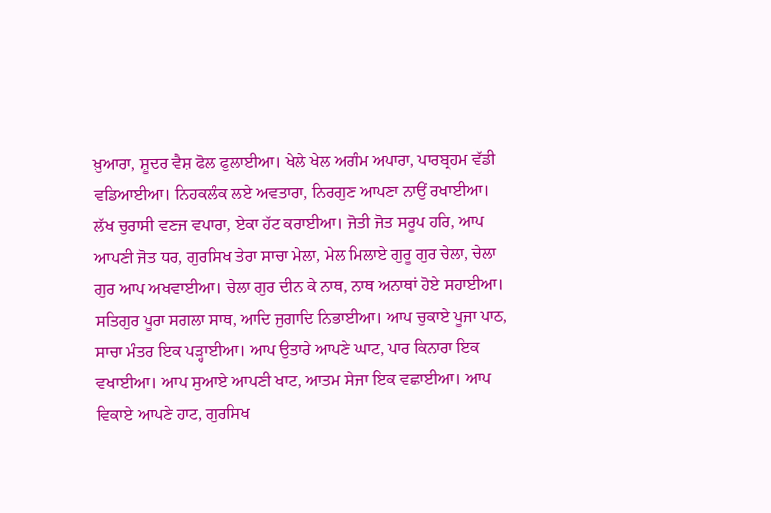ਖ਼ੁਆਰਾ, ਸ਼ੂਦਰ ਵੈਸ਼ ਫੋਲ ਫੁਲਾਈਆ। ਖੇਲੇ ਖੇਲ ਅਗੰਮ ਅਪਾਰਾ, ਪਾਰਬ੍ਰਹਮ ਵੱਡੀ ਵਡਿਆਈਆ। ਨਿਹਕਲੰਕ ਲਏ ਅਵਤਾਰਾ, ਨਿਰਗੁਣ ਆਪਣਾ ਨਾਉਂ ਰਖਾਈਆ। ਲੱਖ ਚੁਰਾਸੀ ਵਣਜ ਵਪਾਰਾ, ਏਕਾ ਹੱਟ ਕਰਾਈਆ। ਜੋਤੀ ਜੋਤ ਸਰੂਪ ਹਰਿ, ਆਪ ਆਪਣੀ ਜੋਤ ਧਰ, ਗੁਰਸਿਖ ਤੇਰਾ ਸਾਚਾ ਮੇਲਾ, ਮੇਲ ਮਿਲਾਏ ਗੁਰੂ ਗੁਰ ਚੇਲਾ, ਚੇਲਾ ਗੁਰ ਆਪ ਅਖਵਾਈਆ। ਚੇਲਾ ਗੁਰ ਦੀਨ ਕੇ ਨਾਥ, ਨਾਥ ਅਨਾਥਾਂ ਹੋਏ ਸਹਾਈਆ। ਸਤਿਗੁਰ ਪੂਰਾ ਸਗਲਾ ਸਾਥ, ਆਦਿ ਜੁਗਾਦਿ ਨਿਭਾਈਆ। ਆਪ ਚੁਕਾਏ ਪੂਜਾ ਪਾਠ, ਸਾਚਾ ਮੰਤਰ ਇਕ ਪੜ੍ਹਾਈਆ। ਆਪ ਉਤਾਰੇ ਆਪਣੇ ਘਾਟ, ਪਾਰ ਕਿਨਾਰਾ ਇਕ ਵਖਾਈਆ। ਆਪ ਸੁਆਏ ਆਪਣੀ ਖਾਟ, ਆਤਮ ਸੇਜਾ ਇਕ ਵਛਾਈਆ। ਆਪ ਵਿਕਾਏ ਆਪਣੇ ਹਾਟ, ਗੁਰਸਿਖ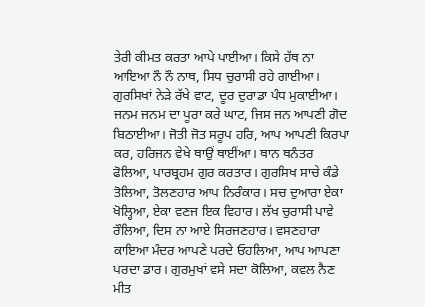ਤੇਰੀ ਕੀਮਤ ਕਰਤਾ ਆਪੇ ਪਾਈਆ। ਕਿਸੇ ਹੱਥ ਨਾ ਆਇਆ ਨੌ ਨੌ ਨਾਥ, ਸਿਧ ਚੁਰਾਸੀ ਰਹੇ ਗਾਈਆ। ਗੁਰਸਿਖਾਂ ਨੇੜੇ ਰੱਖੇ ਵਾਟ, ਦੂਰ ਦੁਰਾਡਾ ਪੰਧ ਮੁਕਾਈਆ। ਜਨਮ ਜਨਮ ਦਾ ਪੂਰਾ ਕਰੇ ਘਾਟ, ਜਿਸ ਜਨ ਆਪਣੀ ਗੋਦ ਬਿਠਾਈਆ। ਜੋਤੀ ਜੋਤ ਸਰੂਪ ਹਰਿ, ਆਪ ਆਪਣੀ ਕਿਰਪਾ ਕਰ, ਹਰਿਜਨ ਵੇਖੇ ਥਾਉਂ ਥਾਈਂਆ। ਥਾਨ ਥਨੰਤਰ ਫੋਲਿਆ, ਪਾਰਬ੍ਰਹਮ ਗੁਰ ਕਰਤਾਰ। ਗੁਰਸਿਖ ਸਾਚੇ ਕੰਡੇ ਤੋਲਿਆ, ਤੋਲਣਹਾਰ ਆਪ ਨਿਰੰਕਾਰ। ਸਚ ਦੁਆਰਾ ਏਕਾ ਖੋਲ੍ਹਿਆ, ਏਕਾ ਵਣਜ ਇਕ ਵਿਹਾਰ। ਲੱਖ ਚੁਰਾਸੀ ਪਾਵੇ ਰੌਲਿਆ, ਦਿਸ ਨਾ ਆਏ ਸਿਰਜਣਹਾਰ। ਵਸਣਹਾਰਾ ਕਾਇਆ ਮੰਦਰ ਆਪਣੇ ਪਰਦੇ ਓਹਲਿਆ, ਆਪ ਆਪਣਾ ਪਰਦਾ ਡਾਰ। ਗੁਰਮੁਖਾਂ ਵਸੇ ਸਦਾ ਕੋਲਿਆ, ਕਵਲ ਨੈਣ ਮੀਤ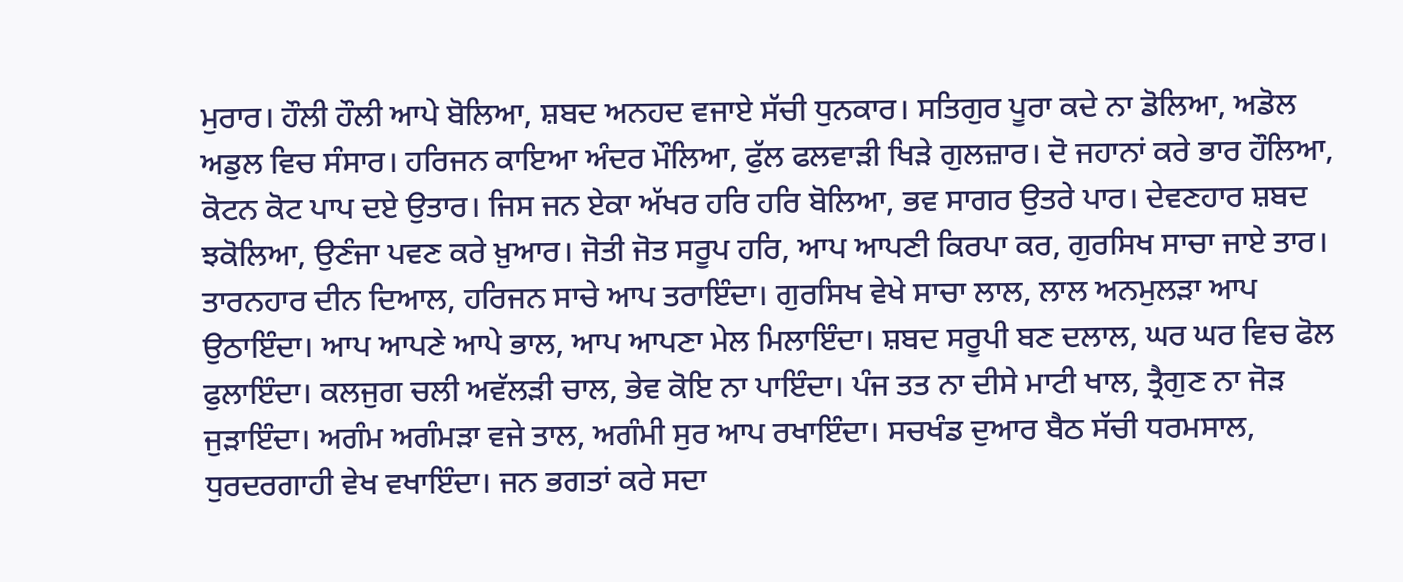ਮੁਰਾਰ। ਹੌਲੀ ਹੌਲੀ ਆਪੇ ਬੋਲਿਆ, ਸ਼ਬਦ ਅਨਹਦ ਵਜਾਏ ਸੱਚੀ ਧੁਨਕਾਰ। ਸਤਿਗੁਰ ਪੂਰਾ ਕਦੇ ਨਾ ਡੋਲਿਆ, ਅਡੋਲ ਅਡੁਲ ਵਿਚ ਸੰਸਾਰ। ਹਰਿਜਨ ਕਾਇਆ ਅੰਦਰ ਮੌਲਿਆ, ਫੁੱਲ ਫਲਵਾੜੀ ਖਿੜੇ ਗੁਲਜ਼ਾਰ। ਦੋ ਜਹਾਨਾਂ ਕਰੇ ਭਾਰ ਹੌਲਿਆ, ਕੋਟਨ ਕੋਟ ਪਾਪ ਦਏ ਉਤਾਰ। ਜਿਸ ਜਨ ਏਕਾ ਅੱਖਰ ਹਰਿ ਹਰਿ ਬੋਲਿਆ, ਭਵ ਸਾਗਰ ਉਤਰੇ ਪਾਰ। ਦੇਵਣਹਾਰ ਸ਼ਬਦ ਝਕੋਲਿਆ, ਉਣੰਜਾ ਪਵਣ ਕਰੇ ਖ਼ੁਆਰ। ਜੋਤੀ ਜੋਤ ਸਰੂਪ ਹਰਿ, ਆਪ ਆਪਣੀ ਕਿਰਪਾ ਕਰ, ਗੁਰਸਿਖ ਸਾਚਾ ਜਾਏ ਤਾਰ। ਤਾਰਨਹਾਰ ਦੀਨ ਦਿਆਲ, ਹਰਿਜਨ ਸਾਚੇ ਆਪ ਤਰਾਇੰਦਾ। ਗੁਰਸਿਖ ਵੇਖੇ ਸਾਚਾ ਲਾਲ, ਲਾਲ ਅਨਮੁਲੜਾ ਆਪ ਉਠਾਇੰਦਾ। ਆਪ ਆਪਣੇ ਆਪੇ ਭਾਲ, ਆਪ ਆਪਣਾ ਮੇਲ ਮਿਲਾਇੰਦਾ। ਸ਼ਬਦ ਸਰੂਪੀ ਬਣ ਦਲਾਲ, ਘਰ ਘਰ ਵਿਚ ਫੋਲ ਫੁਲਾਇੰਦਾ। ਕਲਜੁਗ ਚਲੀ ਅਵੱਲੜੀ ਚਾਲ, ਭੇਵ ਕੋਇ ਨਾ ਪਾਇੰਦਾ। ਪੰਜ ਤਤ ਨਾ ਦੀਸੇ ਮਾਟੀ ਖਾਲ, ਤ੍ਰੈਗੁਣ ਨਾ ਜੋੜ ਜੁੜਾਇੰਦਾ। ਅਗੰਮ ਅਗੰਮੜਾ ਵਜੇ ਤਾਲ, ਅਗੰਮੀ ਸੁਰ ਆਪ ਰਖਾਇੰਦਾ। ਸਚਖੰਡ ਦੁਆਰ ਬੈਠ ਸੱਚੀ ਧਰਮਸਾਲ, ਧੁਰਦਰਗਾਹੀ ਵੇਖ ਵਖਾਇੰਦਾ। ਜਨ ਭਗਤਾਂ ਕਰੇ ਸਦਾ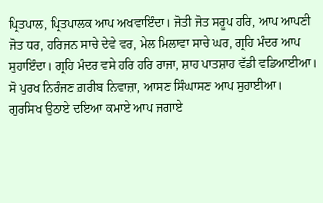ਪ੍ਰਿਤਪਾਲ, ਪ੍ਰਿਤਪਾਲਕ ਆਪ ਅਖਵਾਇੰਦਾ। ਜੋਤੀ ਜੋਤ ਸਰੂਪ ਹਰਿ, ਆਪ ਆਪਣੀ ਜੋਤ ਧਰ, ਹਰਿਜਨ ਸਾਚੇ ਦੇਵੇ ਵਰ, ਮੇਲ ਮਿਲਾਵਾ ਸਾਚੇ ਘਰ, ਗ੍ਰਹਿ ਮੰਦਰ ਆਪ ਸੁਹਾਇੰਦਾ। ਗ੍ਰਹਿ ਮੰਦਰ ਵਸੇ ਹਰਿ ਹਰਿ ਰਾਜਾ, ਸ਼ਾਹ ਪਾਤਸ਼ਾਹ ਵੱਡੀ ਵਡਿਆਈਆ। ਸੋ ਪੁਰਖ ਨਿਰੰਜਣ ਗ਼ਰੀਬ ਨਿਵਾਜ਼ਾ, ਆਸਣ ਸਿੰਘਾਸਣ ਆਪ ਸੁਹਾਈਆ। ਗੁਰਸਿਖ ਉਠਾਏ ਦਇਆ ਕਮਾਏ ਆਪ ਜਗਾਏ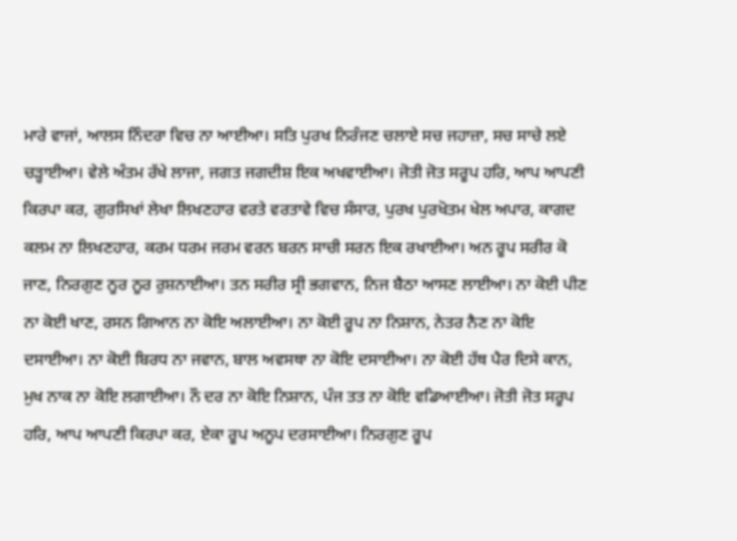ਮਾਰੇ ਵਾਜਾਂ, ਆਲਸ ਨਿੰਦਰਾ ਵਿਚ ਨਾ ਆਈਆ। ਸਤਿ ਪੁਰਖ ਨਿਰੰਜਣ ਚਲਾਏ ਸਚ ਜਹਾਜ਼ਾ, ਸਚ ਸਾਚੇ ਲਏ ਚੜ੍ਹਾਈਆ। ਵੇਲੇ ਅੰਤਮ ਰੱਖੇ ਲਾਜਾ, ਜਗਤ ਜਗਦੀਸ਼ ਇਕ ਅਖਵਾਈਆ। ਜੋਤੀ ਜੋਤ ਸਰੂਪ ਹਰਿ, ਆਪ ਆਪਣੀ ਕਿਰਪਾ ਕਰ, ਗੁਰਸਿਖਾਂ ਲੇਖਾ ਲਿਖਣਹਾਰ ਵਰਤੇ ਵਰਤਾਵੇ ਵਿਚ ਸੰਸਾਰ, ਪੁਰਖ ਪੁਰਖੋਤਮ ਖੇਲ ਅਪਾਰ, ਕਾਗਦ ਕਲਮ ਨਾ ਲਿਖਣਹਾਰ, ਕਰਮ ਧਰਮ ਜਰਮ ਵਰਨ ਬਰਨ ਸਾਚੀ ਸਰਨ ਇਕ ਰਖਾਈਆ। ਅਨ ਰੂਪ ਸਰੀਰ ਕੋ ਜਾਣ, ਨਿਰਗੁਣ ਨੂਰ ਨੂਰ ਰੁਸ਼ਨਾਈਆ। ਤਨ ਸਰੀਰ ਸ੍ਰੀ ਭਗਵਾਨ, ਨਿਜ ਬੈਠਾ ਆਸਣ ਲਾਈਆ। ਨਾ ਕੋਈ ਪੀਣ ਨਾ ਕੋਈ ਖਾਣ, ਰਸਨ ਗਿਆਨ ਨਾ ਕੋਇ ਅਲਾਈਆ। ਨਾ ਕੋਈ ਰੂਪ ਨਾ ਨਿਸ਼ਾਨ, ਨੇਤਰ ਨੈਣ ਨਾ ਕੋਇ ਦਸਾਈਆ। ਨਾ ਕੋਈ ਬਿਰਧ ਨਾ ਜਵਾਨ, ਬਾਲ ਅਵਸਥਾ ਨਾ ਕੋਇ ਦਸਾਈਆ। ਨਾ ਕੋਈ ਹੱਥ ਪੈਰ ਦਿਸੇ ਕਾਨ, ਮੁਖ ਨਾਕ ਨਾ ਕੋਇ ਲਗਾਈਆ। ਨੌ ਦਰ ਨਾ ਕੋਇ ਨਿਸ਼ਾਨ, ਪੰਜ ਤਤ ਨਾ ਕੋਇ ਵਡਿਆਈਆ। ਜੋਤੀ ਜੋਤ ਸਰੂਪ ਹਰਿ, ਆਪ ਆਪਣੀ ਕਿਰਪਾ ਕਰ, ਏਕਾ ਰੂਪ ਅਨੂਪ ਦਰਸਾਈਆ। ਨਿਰਗੁਣ ਰੂਪ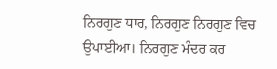ਨਿਰਗੁਣ ਧਾਰ, ਨਿਰਗੁਣ ਨਿਰਗੁਣ ਵਿਚ ਉਪਾਈਆ। ਨਿਰਗੁਣ ਮੰਦਰ ਕਰ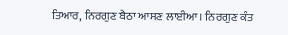ਤਿਆਰ, ਨਿਰਗੁਣ ਬੈਠਾ ਆਸਣ ਲਾਈਆ। ਨਿਰਗੁਣ ਕੰਤ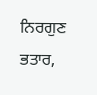ਨਿਰਗੁਣ ਭਤਾਰ,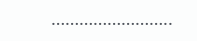……………………..